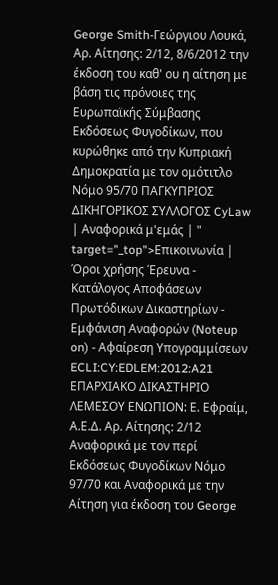George Smith-Γεώργιου Λουκά, Αρ. Αίτησης: 2/12, 8/6/2012 την έκδοση του καθ' ου η αίτηση με βάση τις πρόνοιες της Ευρωπαϊκής Σύμβασης Εκδόσεως Φυγοδίκων, που κυρώθηκε από την Κυπριακή Δημοκρατία με τον ομότιτλο Νόμο 95/70 ΠΑΓΚΥΠΡΙΟΣ ΔΙΚΗΓΟΡΙΚΟΣ ΣΥΛΛΟΓΟΣ CyLaw | Αναφορικά μ'εμάς | " target="_top">Επικοινωνία | Όροι χρήσης Έρευνα - Κατάλογος Αποφάσεων Πρωτόδικων Δικαστηρίων - Εμφάνιση Αναφορών (Noteup on) - Αφαίρεση Υπογραμμίσεων ECLI:CY:EDLEM:2012:A21 ΕΠΑΡΧΙΑΚΟ ΔΙΚΑΣΤΗΡΙΟ ΛΕΜΕΣΟΥ ΕΝΩΠΙΟΝ: Ε. Εφραίμ, Α.Ε.Δ. Αρ. Αίτησης: 2/12 Αναφορικά με τον περί Εκδόσεως Φυγοδίκων Νόμο 97/70 και Αναφορικά με την Αίτηση για έκδοση του George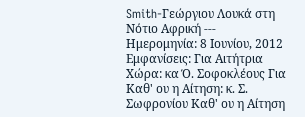Smith-Γεώργιου Λουκά στη Νότιο Αφρική --- Ημερομηνία: 8 Ιουνίου, 2012 Εμφανίσεις: Για Αιτήτρια Χώρα: κα Ό. Σοφοκλέους Για Καθ' ου η Αίτηση: κ. Σ. Σωφρονίου Καθ' ου η Αίτηση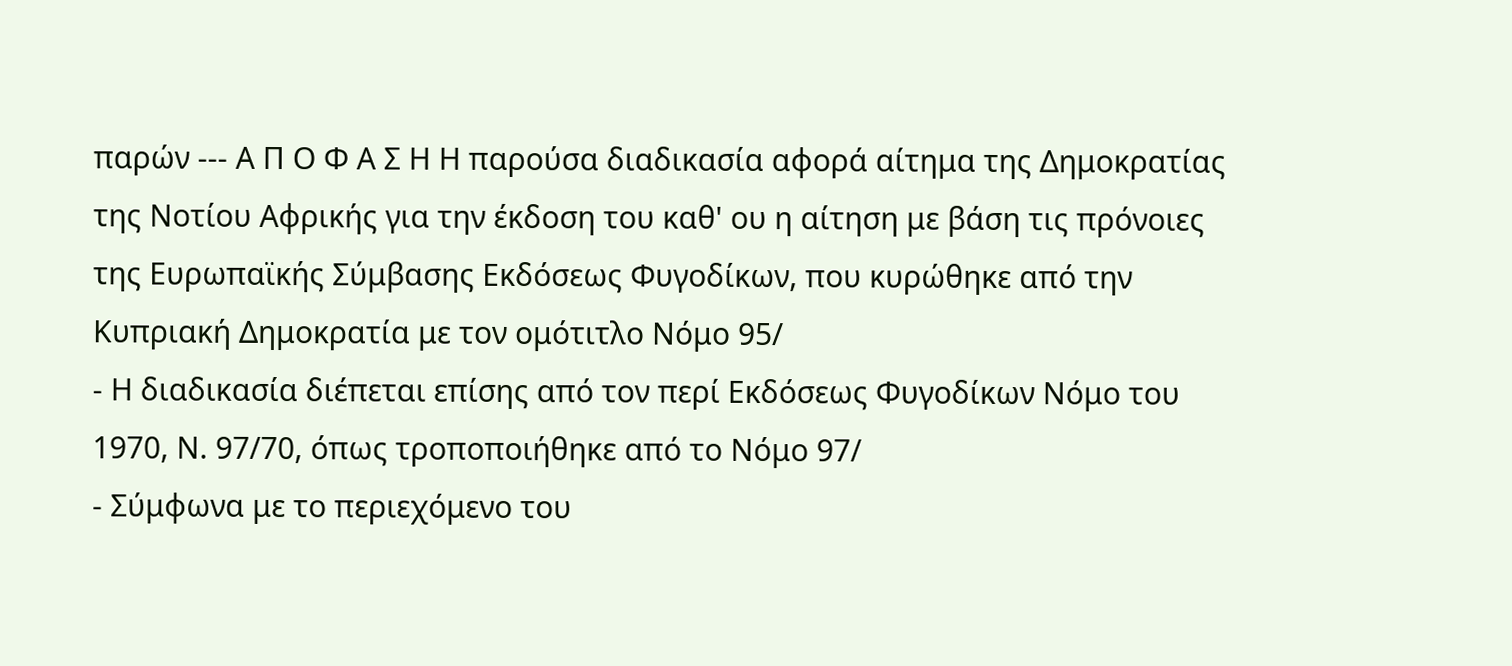παρών --- Α Π Ο Φ Α Σ Η Η παρούσα διαδικασία αφορά αίτημα της Δημοκρατίας της Νοτίου Αφρικής για την έκδοση του καθ' ου η αίτηση με βάση τις πρόνοιες της Ευρωπαϊκής Σύμβασης Εκδόσεως Φυγοδίκων, που κυρώθηκε από την Κυπριακή Δημοκρατία με τον ομότιτλο Νόμο 95/
- Η διαδικασία διέπεται επίσης από τον περί Εκδόσεως Φυγοδίκων Νόμο του 1970, Ν. 97/70, όπως τροποποιήθηκε από το Νόμο 97/
- Σύμφωνα με το περιεχόμενο του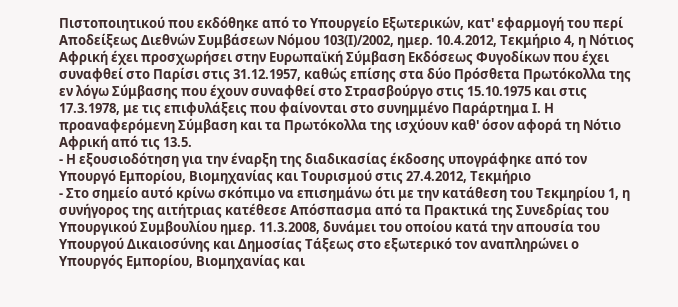Πιστοποιητικού που εκδόθηκε από το Υπουργείο Εξωτερικών, κατ' εφαρμογή του περί Αποδείξεως Διεθνών Συμβάσεων Νόμου 103(Ι)/2002, ημερ. 10.4.2012, Τεκμήριο 4, η Νότιος Αφρική έχει προσχωρήσει στην Ευρωπαϊκή Σύμβαση Εκδόσεως Φυγοδίκων που έχει συναφθεί στο Παρίσι στις 31.12.1957, καθώς επίσης στα δύο Πρόσθετα Πρωτόκολλα της εν λόγω Σύμβασης που έχουν συναφθεί στο Στρασβούργο στις 15.10.1975 και στις 17.3.1978, με τις επιφυλάξεις που φαίνονται στο συνημμένο Παράρτημα Ι. Η προαναφερόμενη Σύμβαση και τα Πρωτόκολλα της ισχύουν καθ' όσον αφορά τη Νότιο Αφρική από τις 13.5.
- Η εξουσιοδότηση για την έναρξη της διαδικασίας έκδοσης υπογράφηκε από τον Υπουργό Εμπορίου, Βιομηχανίας και Τουρισμού στις 27.4.2012, Τεκμήριο
- Στο σημείο αυτό κρίνω σκόπιμο να επισημάνω ότι με την κατάθεση του Τεκμηρίου 1, η συνήγορος της αιτήτριας κατέθεσε Απόσπασμα από τα Πρακτικά της Συνεδρίας του Υπουργικού Συμβουλίου ημερ. 11.3.2008, δυνάμει του οποίου κατά την απουσία του Υπουργού Δικαιοσύνης και Δημοσίας Τάξεως στο εξωτερικό τον αναπληρώνει ο Υπουργός Εμπορίου, Βιομηχανίας και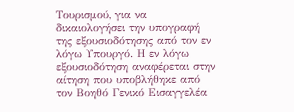Τουρισμού, για να δικαιολογήσει την υπογραφή της εξουσιοδότησης από τον εν λόγω Υπουργό. Η εν λόγω εξουσιοδότηση αναφέρεται στην αίτηση που υποβλήθηκε από τον Βοηθό Γενικό Εισαγγελέα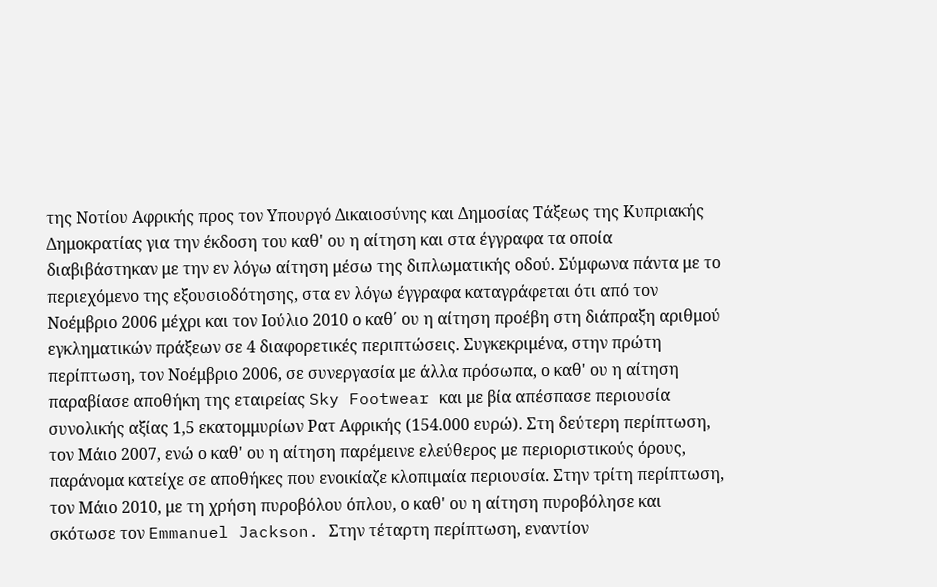της Νοτίου Αφρικής προς τον Υπουργό Δικαιοσύνης και Δημοσίας Τάξεως της Κυπριακής Δημοκρατίας για την έκδοση του καθ' ου η αίτηση και στα έγγραφα τα οποία διαβιβάστηκαν με την εν λόγω αίτηση μέσω της διπλωματικής οδού. Σύμφωνα πάντα με το περιεχόμενο της εξουσιοδότησης, στα εν λόγω έγγραφα καταγράφεται ότι από τον Νοέμβριο 2006 μέχρι και τον Ιούλιο 2010 ο καθ΄ ου η αίτηση προέβη στη διάπραξη αριθμού εγκληματικών πράξεων σε 4 διαφορετικές περιπτώσεις. Συγκεκριμένα, στην πρώτη περίπτωση, τον Νοέμβριο 2006, σε συνεργασία με άλλα πρόσωπα, ο καθ' ου η αίτηση παραβίασε αποθήκη της εταιρείας Sky Footwear και με βία απέσπασε περιουσία συνολικής αξίας 1,5 εκατομμυρίων Ρατ Αφρικής (154.000 ευρώ). Στη δεύτερη περίπτωση, τον Μάιο 2007, ενώ ο καθ' ου η αίτηση παρέμεινε ελεύθερος με περιοριστικούς όρους, παράνομα κατείχε σε αποθήκες που ενοικίαζε κλοπιμαία περιουσία. Στην τρίτη περίπτωση, τον Μάιο 2010, με τη χρήση πυροβόλου όπλου, ο καθ' ου η αίτηση πυροβόλησε και σκότωσε τον Emmanuel Jackson. Στην τέταρτη περίπτωση, εναντίον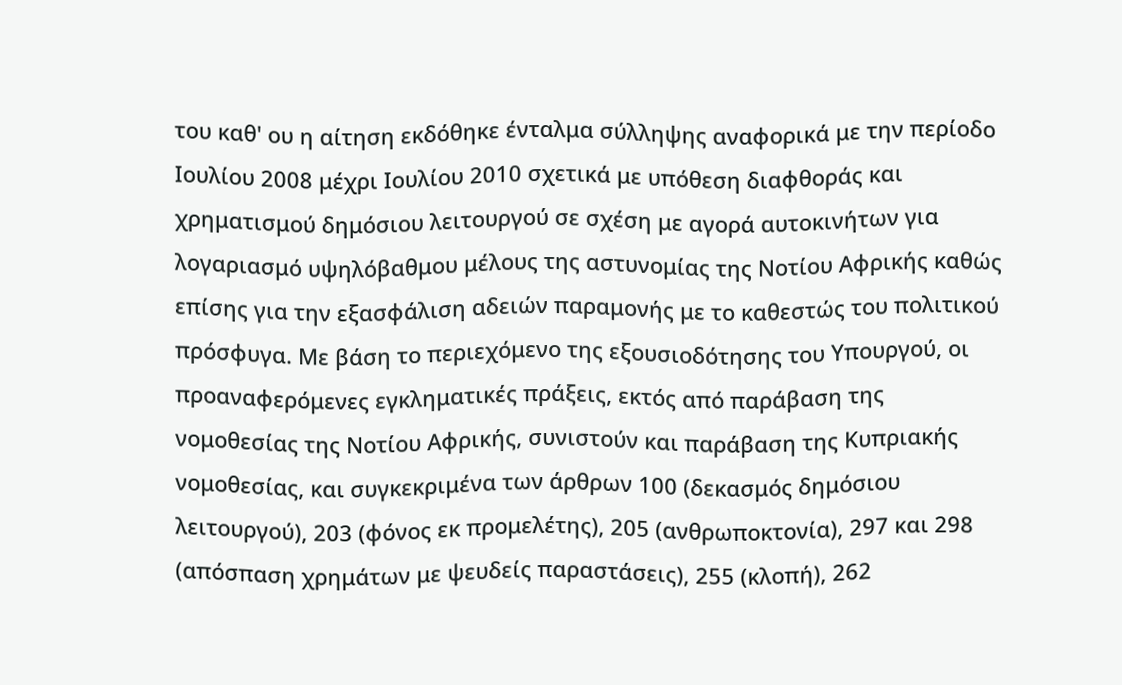του καθ' ου η αίτηση εκδόθηκε ένταλμα σύλληψης αναφορικά με την περίοδο Ιουλίου 2008 μέχρι Ιουλίου 2010 σχετικά με υπόθεση διαφθοράς και χρηματισμού δημόσιου λειτουργού σε σχέση με αγορά αυτοκινήτων για λογαριασμό υψηλόβαθμου μέλους της αστυνομίας της Νοτίου Αφρικής καθώς επίσης για την εξασφάλιση αδειών παραμονής με το καθεστώς του πολιτικού πρόσφυγα. Με βάση το περιεχόμενο της εξουσιοδότησης του Υπουργού, οι προαναφερόμενες εγκληματικές πράξεις, εκτός από παράβαση της νομοθεσίας της Νοτίου Αφρικής, συνιστούν και παράβαση της Κυπριακής νομοθεσίας, και συγκεκριμένα των άρθρων 100 (δεκασμός δημόσιου λειτουργού), 203 (φόνος εκ προμελέτης), 205 (ανθρωποκτονία), 297 και 298 (απόσπαση χρημάτων με ψευδείς παραστάσεις), 255 (κλοπή), 262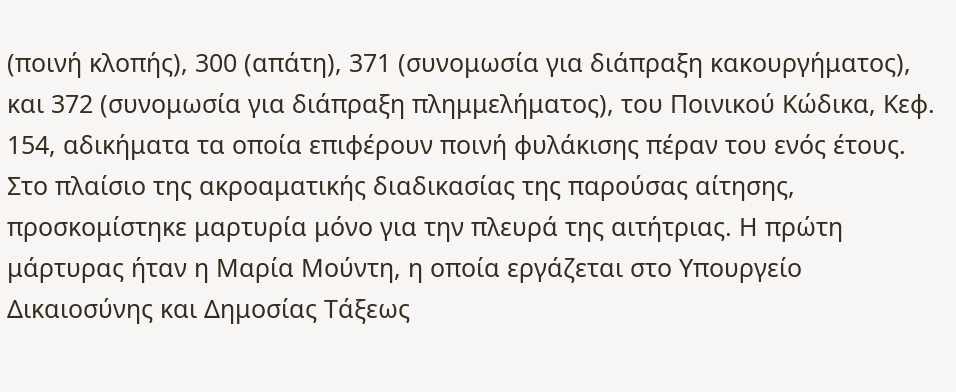(ποινή κλοπής), 300 (απάτη), 371 (συνομωσία για διάπραξη κακουργήματος), και 372 (συνομωσία για διάπραξη πλημμελήματος), του Ποινικού Κώδικα, Κεφ. 154, αδικήματα τα οποία επιφέρουν ποινή φυλάκισης πέραν του ενός έτους. Στο πλαίσιο της ακροαματικής διαδικασίας της παρούσας αίτησης, προσκομίστηκε μαρτυρία μόνο για την πλευρά της αιτήτριας. Η πρώτη μάρτυρας ήταν η Μαρία Μούντη, η οποία εργάζεται στο Υπουργείο Δικαιοσύνης και Δημοσίας Τάξεως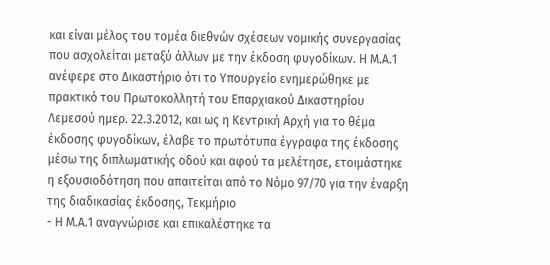και είναι μέλος του τομέα διεθνών σχέσεων νομικής συνεργασίας που ασχολείται μεταξύ άλλων με την έκδοση φυγοδίκων. Η Μ.Α.1 ανέφερε στο Δικαστήριο ότι το Υπουργείο ενημερώθηκε με πρακτικό του Πρωτοκολλητή του Επαρχιακού Δικαστηρίου Λεμεσού ημερ. 22.3.2012, και ως η Κεντρική Αρχή για το θέμα έκδοσης φυγοδίκων, έλαβε το πρωτότυπα έγγραφα της έκδοσης μέσω της διπλωματικής οδού και αφού τα μελέτησε, ετοιμάστηκε η εξουσιοδότηση που απαιτείται από το Νόμο 97/70 για την έναρξη της διαδικασίας έκδοσης, Τεκμήριο
- Η Μ.Α.1 αναγνώρισε και επικαλέστηκε τα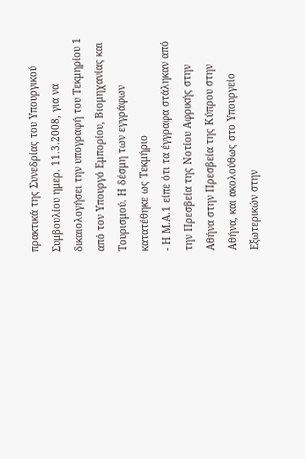πρακτικά της Συνεδρίας του Υπουργικού Συμβουλίου ημερ. 11.3.2008, για να δικαιολογήσει την υπογραφή του Τεκμηρίου 1 από τον Υπουργό Εμπορίου, Βιομηχανίας και Τουρισμού. Η δέσμη των εγγράφων κατατέθηκε ως Τεκμήριο
- Η Μ.Α.1 είπε ότι τα έγγραφα στάληκαν από την Πρεσβεία της Νοτίου Αφρικής στην Αθήνα στην Πρεσβεία της Κύπρου στην Αθήνα, και ακολούθως στο Υπουργείο Εξωτερικών στην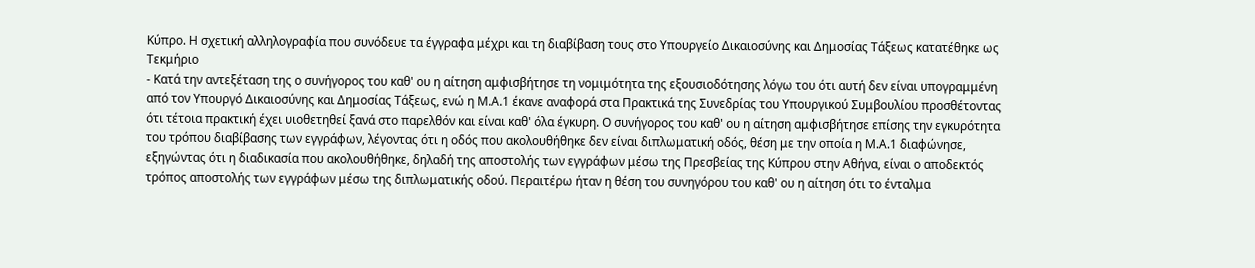Κύπρο. Η σχετική αλληλογραφία που συνόδευε τα έγγραφα μέχρι και τη διαβίβαση τους στο Υπουργείο Δικαιοσύνης και Δημοσίας Τάξεως κατατέθηκε ως Τεκμήριο
- Κατά την αντεξέταση της ο συνήγορος του καθ' ου η αίτηση αμφισβήτησε τη νομιμότητα της εξουσιοδότησης λόγω του ότι αυτή δεν είναι υπογραμμένη από τον Υπουργό Δικαιοσύνης και Δημοσίας Τάξεως, ενώ η Μ.Α.1 έκανε αναφορά στα Πρακτικά της Συνεδρίας του Υπουργικού Συμβουλίου προσθέτοντας ότι τέτοια πρακτική έχει υιοθετηθεί ξανά στο παρελθόν και είναι καθ' όλα έγκυρη. Ο συνήγορος του καθ' ου η αίτηση αμφισβήτησε επίσης την εγκυρότητα του τρόπου διαβίβασης των εγγράφων, λέγοντας ότι η οδός που ακολουθήθηκε δεν είναι διπλωματική οδός, θέση με την οποία η Μ.Α.1 διαφώνησε, εξηγώντας ότι η διαδικασία που ακολουθήθηκε, δηλαδή της αποστολής των εγγράφων μέσω της Πρεσβείας της Κύπρου στην Αθήνα, είναι ο αποδεκτός τρόπος αποστολής των εγγράφων μέσω της διπλωματικής οδού. Περαιτέρω ήταν η θέση του συνηγόρου του καθ' ου η αίτηση ότι το ένταλμα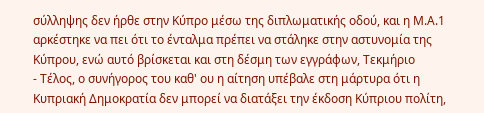σύλληψης δεν ήρθε στην Κύπρο μέσω της διπλωματικής οδού, και η Μ.Α.1 αρκέστηκε να πει ότι το ένταλμα πρέπει να στάληκε στην αστυνομία της Κύπρου, ενώ αυτό βρίσκεται και στη δέσμη των εγγράφων, Τεκμήριο
- Τέλος, ο συνήγορος του καθ' ου η αίτηση υπέβαλε στη μάρτυρα ότι η Κυπριακή Δημοκρατία δεν μπορεί να διατάξει την έκδοση Κύπριου πολίτη,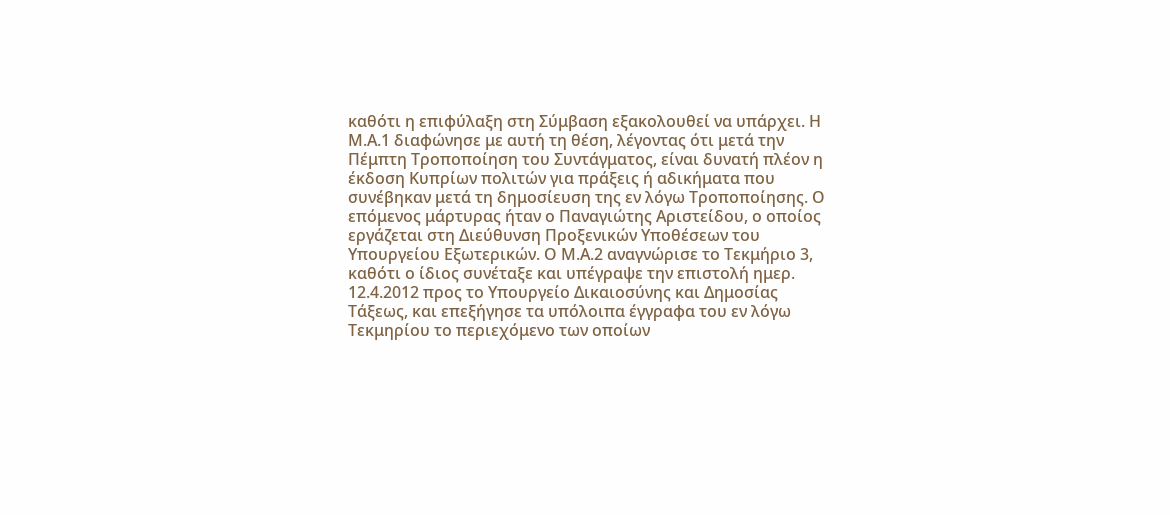καθότι η επιφύλαξη στη Σύμβαση εξακολουθεί να υπάρχει. Η Μ.Α.1 διαφώνησε με αυτή τη θέση, λέγοντας ότι μετά την Πέμπτη Τροποποίηση του Συντάγματος, είναι δυνατή πλέον η έκδοση Κυπρίων πολιτών για πράξεις ή αδικήματα που συνέβηκαν μετά τη δημοσίευση της εν λόγω Τροποποίησης. Ο επόμενος μάρτυρας ήταν ο Παναγιώτης Αριστείδου, ο οποίος εργάζεται στη Διεύθυνση Προξενικών Υποθέσεων του Υπουργείου Εξωτερικών. Ο Μ.Α.2 αναγνώρισε το Τεκμήριο 3, καθότι ο ίδιος συνέταξε και υπέγραψε την επιστολή ημερ. 12.4.2012 προς το Υπουργείο Δικαιοσύνης και Δημοσίας Τάξεως, και επεξήγησε τα υπόλοιπα έγγραφα του εν λόγω Τεκμηρίου το περιεχόμενο των οποίων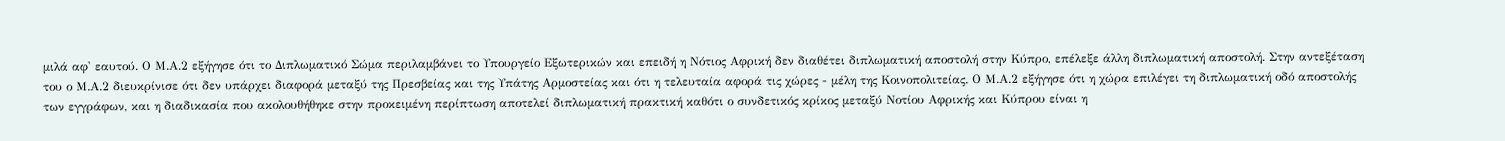μιλά αφ' εαυτού. Ο Μ.Α.2 εξήγησε ότι το Διπλωματικό Σώμα περιλαμβάνει το Υπουργείο Εξωτερικών και επειδή η Νότιος Αφρική δεν διαθέτει διπλωματική αποστολή στην Κύπρο, επέλεξε άλλη διπλωματική αποστολή. Στην αντεξέταση του ο Μ.Α.2 διευκρίνισε ότι δεν υπάρχει διαφορά μεταξύ της Πρεσβείας και της Υπάτης Αρμοστείας και ότι η τελευταία αφορά τις χώρες - μέλη της Κοινοπολιτείας. Ο Μ.Α.2 εξήγησε ότι η χώρα επιλέγει τη διπλωματική οδό αποστολής των εγγράφων, και η διαδικασία που ακολουθήθηκε στην προκειμένη περίπτωση αποτελεί διπλωματική πρακτική καθότι ο συνδετικός κρίκος μεταξύ Νοτίου Αφρικής και Κύπρου είναι η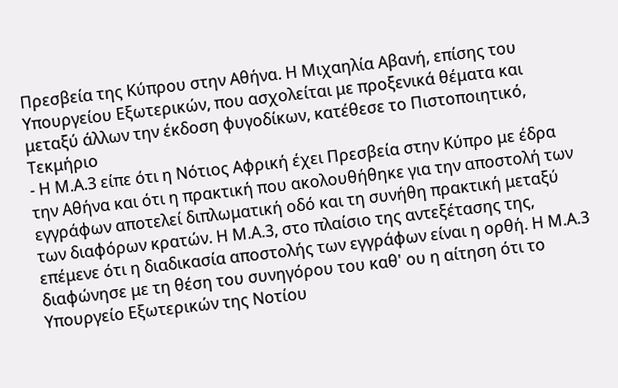Πρεσβεία της Κύπρου στην Αθήνα. Η Μιχαηλία Αβανή, επίσης του Υπουργείου Εξωτερικών, που ασχολείται με προξενικά θέματα και μεταξύ άλλων την έκδοση φυγοδίκων, κατέθεσε το Πιστοποιητικό, Τεκμήριο
- Η Μ.Α.3 είπε ότι η Νότιος Αφρική έχει Πρεσβεία στην Κύπρο με έδρα την Αθήνα και ότι η πρακτική που ακολουθήθηκε για την αποστολή των εγγράφων αποτελεί διπλωματική οδό και τη συνήθη πρακτική μεταξύ των διαφόρων κρατών. Η Μ.Α.3, στο πλαίσιο της αντεξέτασης της, επέμενε ότι η διαδικασία αποστολής των εγγράφων είναι η ορθή. Η Μ.Α.3 διαφώνησε με τη θέση του συνηγόρου του καθ' ου η αίτηση ότι το Υπουργείο Εξωτερικών της Νοτίου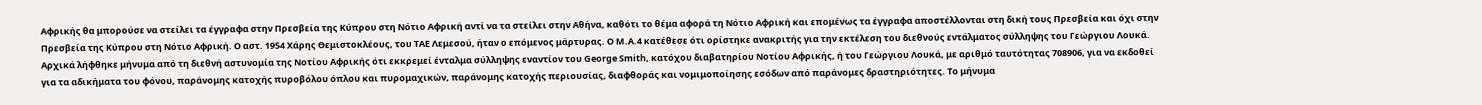Αφρικής θα μπορούσε να στείλει τα έγγραφα στην Πρεσβεία της Κύπρου στη Νότιο Αφρική αντί να τα στείλει στην Αθήνα, καθότι το θέμα αφορά τη Νότιο Αφρική και επομένως τα έγγραφα αποστέλλονται στη δική τους Πρεσβεία και όχι στην Πρεσβεία της Κύπρου στη Νότιο Αφρική. Ο αστ. 1954 Χάρης Θεμιστοκλέους, του ΤΑΕ Λεμεσού, ήταν ο επόμενος μάρτυρας. Ο Μ.Α.4 κατέθεσε ότι ορίστηκε ανακριτής για την εκτέλεση του διεθνούς εντάλματος σύλληψης του Γεώργιου Λουκά. Αρχικά λήφθηκε μήνυμα από τη διεθνή αστυνομία της Νοτίου Αφρικής ότι εκκρεμεί ένταλμα σύλληψης εναντίον του George Smith, κατόχου διαβατηρίου Νοτίου Αφρικής, ή του Γεώργιου Λουκά, με αριθμό ταυτότητας 708906, για να εκδοθεί για τα αδικήματα του φόνου, παράνομης κατοχής πυροβόλου όπλου και πυρομαχικών, παράνομης κατοχής περιουσίας, διαφθοράς και νομιμοποίησης εσόδων από παράνομες δραστηριότητες. Το μήνυμα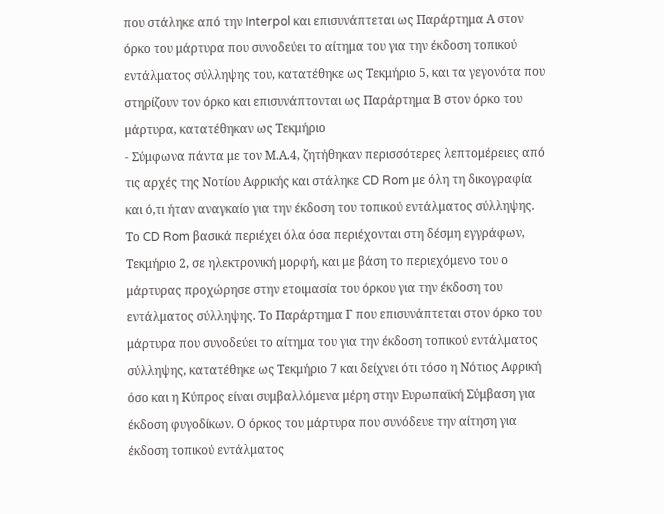που στάληκε από την Interpol και επισυνάπτεται ως Παράρτημα Α στον όρκο του μάρτυρα που συνοδεύει το αίτημα του για την έκδοση τοπικού εντάλματος σύλληψης του, κατατέθηκε ως Τεκμήριο 5, και τα γεγονότα που στηρίζουν τον όρκο και επισυνάπτονται ως Παράρτημα Β στον όρκο του μάρτυρα, κατατέθηκαν ως Τεκμήριο
- Σύμφωνα πάντα με τον Μ.Α.4, ζητήθηκαν περισσότερες λεπτομέρειες από τις αρχές της Νοτίου Αφρικής και στάληκε CD Rom με όλη τη δικογραφία και ό,τι ήταν αναγκαίο για την έκδοση του τοπικού εντάλματος σύλληψης. Το CD Rom βασικά περιέχει όλα όσα περιέχονται στη δέσμη εγγράφων, Τεκμήριο 2, σε ηλεκτρονική μορφή, και με βάση το περιεχόμενο του ο μάρτυρας προχώρησε στην ετοιμασία του όρκου για την έκδοση του εντάλματος σύλληψης. Το Παράρτημα Γ που επισυνάπτεται στον όρκο του μάρτυρα που συνοδεύει το αίτημα του για την έκδοση τοπικού εντάλματος σύλληψης, κατατέθηκε ως Τεκμήριο 7 και δείχνει ότι τόσο η Νότιος Αφρική όσο και η Κύπρος είναι συμβαλλόμενα μέρη στην Ευρωπαϊκή Σύμβαση για έκδοση φυγοδίκων. Ο όρκος του μάρτυρα που συνόδευε την αίτηση για έκδοση τοπικού εντάλματος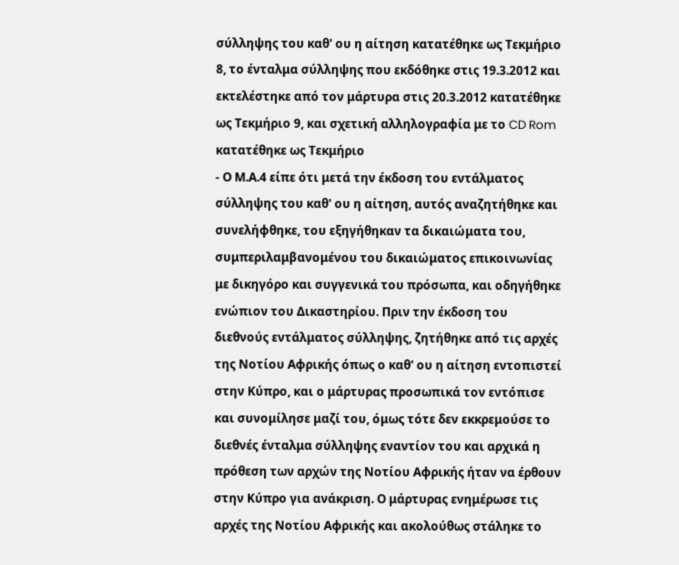σύλληψης του καθ' ου η αίτηση κατατέθηκε ως Τεκμήριο 8, το ένταλμα σύλληψης που εκδόθηκε στις 19.3.2012 και εκτελέστηκε από τον μάρτυρα στις 20.3.2012 κατατέθηκε ως Τεκμήριο 9, και σχετική αλληλογραφία με το CD Rom κατατέθηκε ως Τεκμήριο
- Ο Μ.Α.4 είπε ότι μετά την έκδοση του εντάλματος σύλληψης του καθ' ου η αίτηση, αυτός αναζητήθηκε και συνελήφθηκε, του εξηγήθηκαν τα δικαιώματα του, συμπεριλαμβανομένου του δικαιώματος επικοινωνίας με δικηγόρο και συγγενικά του πρόσωπα, και οδηγήθηκε ενώπιον του Δικαστηρίου. Πριν την έκδοση του διεθνούς εντάλματος σύλληψης, ζητήθηκε από τις αρχές της Νοτίου Αφρικής όπως ο καθ' ου η αίτηση εντοπιστεί στην Κύπρο, και ο μάρτυρας προσωπικά τον εντόπισε και συνομίλησε μαζί του, όμως τότε δεν εκκρεμούσε το διεθνές ένταλμα σύλληψης εναντίον του και αρχικά η πρόθεση των αρχών της Νοτίου Αφρικής ήταν να έρθουν στην Κύπρο για ανάκριση. Ο μάρτυρας ενημέρωσε τις αρχές της Νοτίου Αφρικής και ακολούθως στάληκε το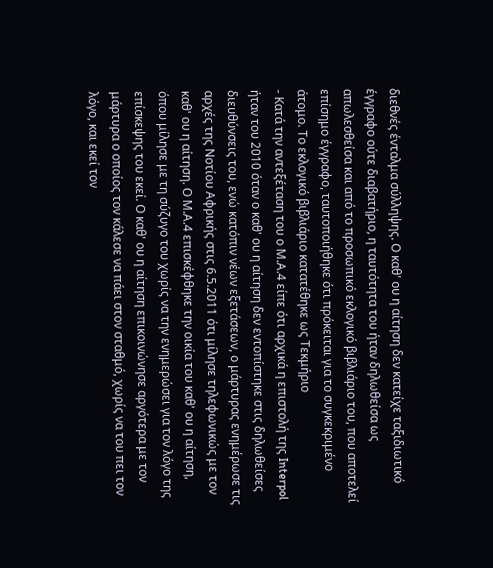διεθνές ένταλμα σύλληψης. Ο καθ' ου η αίτηση δεν κατείχε ταξιδιωτικό έγγραφο ούτε διαβατήριο, η ταυτότητα του ήταν δηλωθείσα ως απωλεσθείσα και από το προσωπικό εκλογικό βιβλιάριο του, που αποτελεί επίσημο έγγραφο, ταυτοποιήθηκε ότι πρόκειται για το συγκεκριμένο άτομο. Το εκλογικό βιβλιάριο κατατέθηκε ως Τεκμήριο
- Κατά την αντεξέταση του ο Μ.Α.4 είπε ότι αρχικά η επιστολή της Interpol ήταν του 2010 όταν ο καθ' ου η αίτηση δεν εντοπίστηκε στις δηλωθείσες διευθύνσεις του, ενώ κατόπιν νέων εξετάσεων, ο μάρτυρας ενημέρωσε τις αρχές της Νοτίου Αφρικής στις 6.5.2011 ότι μίλησε τηλεφωνικώς με τον καθ' ου η αίτηση. Ο Μ.Α.4 επισκέφθηκε την οικία του καθ' ου η αίτηση, όπου μίλησε με τη σύζυγο του χωρίς να την ενημερώσει για τον λόγο της επίσκεψης του εκεί. Ο καθ' ου η αίτηση επικοινώνησε αργότερα με τον μάρτυρα ο οποίος τον κάλεσε να πάει στον σταθμό, χωρίς να του πει τον λόγο, και εκεί τον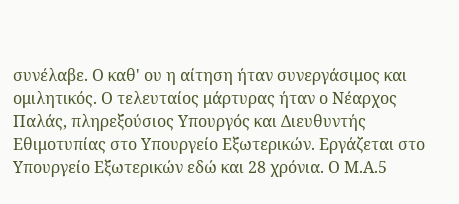συνέλαβε. Ο καθ' ου η αίτηση ήταν συνεργάσιμος και ομιλητικός. Ο τελευταίος μάρτυρας ήταν ο Νέαρχος Παλάς, πληρεξούσιος Υπουργός και Διευθυντής Εθιμοτυπίας στο Υπουργείο Εξωτερικών. Εργάζεται στο Υπουργείο Εξωτερικών εδώ και 28 χρόνια. Ο Μ.Α.5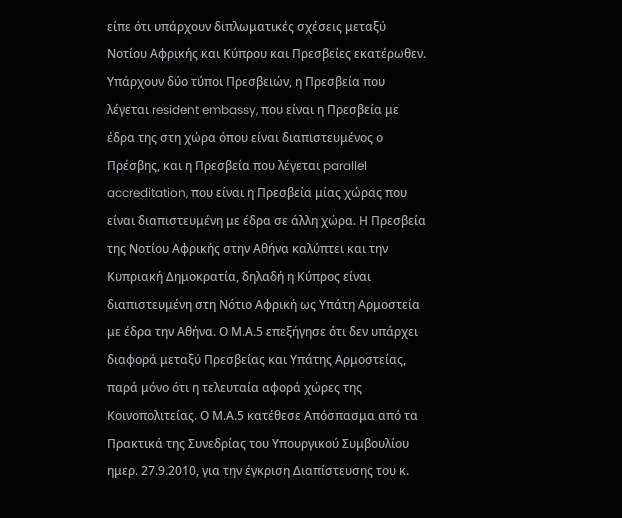είπε ότι υπάρχουν διπλωματικές σχέσεις μεταξύ Νοτίου Αφρικής και Κύπρου και Πρεσβείες εκατέρωθεν. Υπάρχουν δύο τύποι Πρεσβειών, η Πρεσβεία που λέγεται resident embassy, που είναι η Πρεσβεία με έδρα της στη χώρα όπου είναι διαπιστευμένος ο Πρέσβης, και η Πρεσβεία που λέγεται parallel accreditation, που είναι η Πρεσβεία μίας χώρας που είναι διαπιστευμένη με έδρα σε άλλη χώρα. Η Πρεσβεία της Νοτίου Αφρικής στην Αθήνα καλύπτει και την Κυπριακή Δημοκρατία, δηλαδή η Κύπρος είναι διαπιστευμένη στη Νότιο Αφρική ως Υπάτη Αρμοστεία με έδρα την Αθήνα. Ο Μ.Α.5 επεξήγησε ότι δεν υπάρχει διαφορά μεταξύ Πρεσβείας και Υπάτης Αρμοστείας, παρά μόνο ότι η τελευταία αφορά χώρες της Κοινοπολιτείας. Ο Μ.Α.5 κατέθεσε Απόσπασμα από τα Πρακτικά της Συνεδρίας του Υπουργικού Συμβουλίου ημερ. 27.9.2010, για την έγκριση Διαπίστευσης του κ.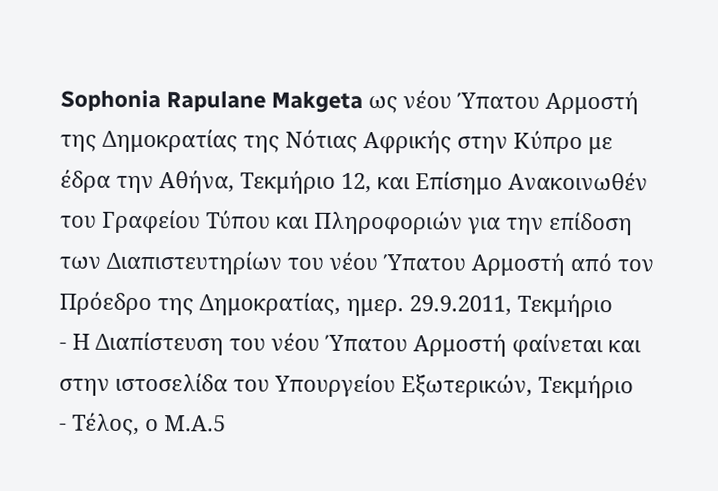Sophonia Rapulane Makgeta ως νέου Ύπατου Αρμοστή της Δημοκρατίας της Νότιας Αφρικής στην Κύπρο με έδρα την Αθήνα, Τεκμήριο 12, και Επίσημο Ανακοινωθέν του Γραφείου Τύπου και Πληροφοριών για την επίδοση των Διαπιστευτηρίων του νέου Ύπατου Αρμοστή από τον Πρόεδρο της Δημοκρατίας, ημερ. 29.9.2011, Τεκμήριο
- Η Διαπίστευση του νέου Ύπατου Αρμοστή φαίνεται και στην ιστοσελίδα του Υπουργείου Εξωτερικών, Τεκμήριο
- Τέλος, ο Μ.Α.5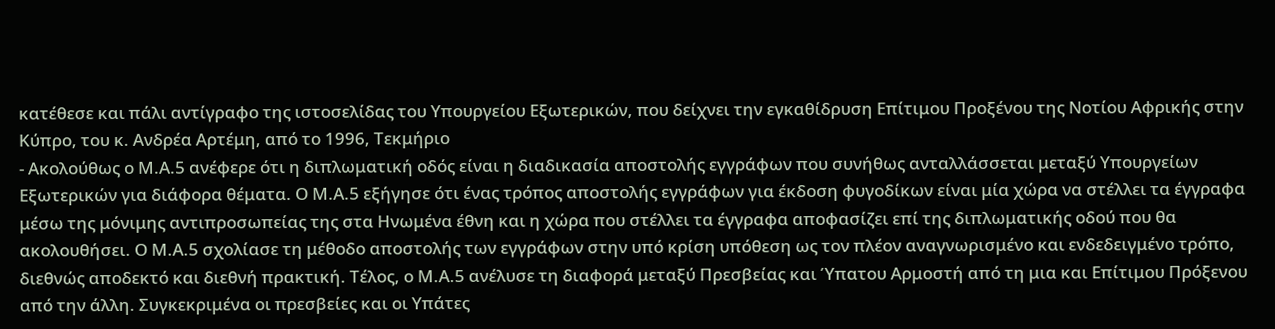κατέθεσε και πάλι αντίγραφο της ιστοσελίδας του Υπουργείου Εξωτερικών, που δείχνει την εγκαθίδρυση Επίτιμου Προξένου της Νοτίου Αφρικής στην Κύπρο, του κ. Ανδρέα Αρτέμη, από το 1996, Τεκμήριο
- Ακολούθως ο Μ.Α.5 ανέφερε ότι η διπλωματική οδός είναι η διαδικασία αποστολής εγγράφων που συνήθως ανταλλάσσεται μεταξύ Υπουργείων Εξωτερικών για διάφορα θέματα. Ο Μ.Α.5 εξήγησε ότι ένας τρόπος αποστολής εγγράφων για έκδοση φυγοδίκων είναι μία χώρα να στέλλει τα έγγραφα μέσω της μόνιμης αντιπροσωπείας της στα Ηνωμένα έθνη και η χώρα που στέλλει τα έγγραφα αποφασίζει επί της διπλωματικής οδού που θα ακολουθήσει. Ο Μ.Α.5 σχολίασε τη μέθοδο αποστολής των εγγράφων στην υπό κρίση υπόθεση ως τον πλέον αναγνωρισμένο και ενδεδειγμένο τρόπο, διεθνώς αποδεκτό και διεθνή πρακτική. Τέλος, ο Μ.Α.5 ανέλυσε τη διαφορά μεταξύ Πρεσβείας και Ύπατου Αρμοστή από τη μια και Επίτιμου Πρόξενου από την άλλη. Συγκεκριμένα οι πρεσβείες και οι Υπάτες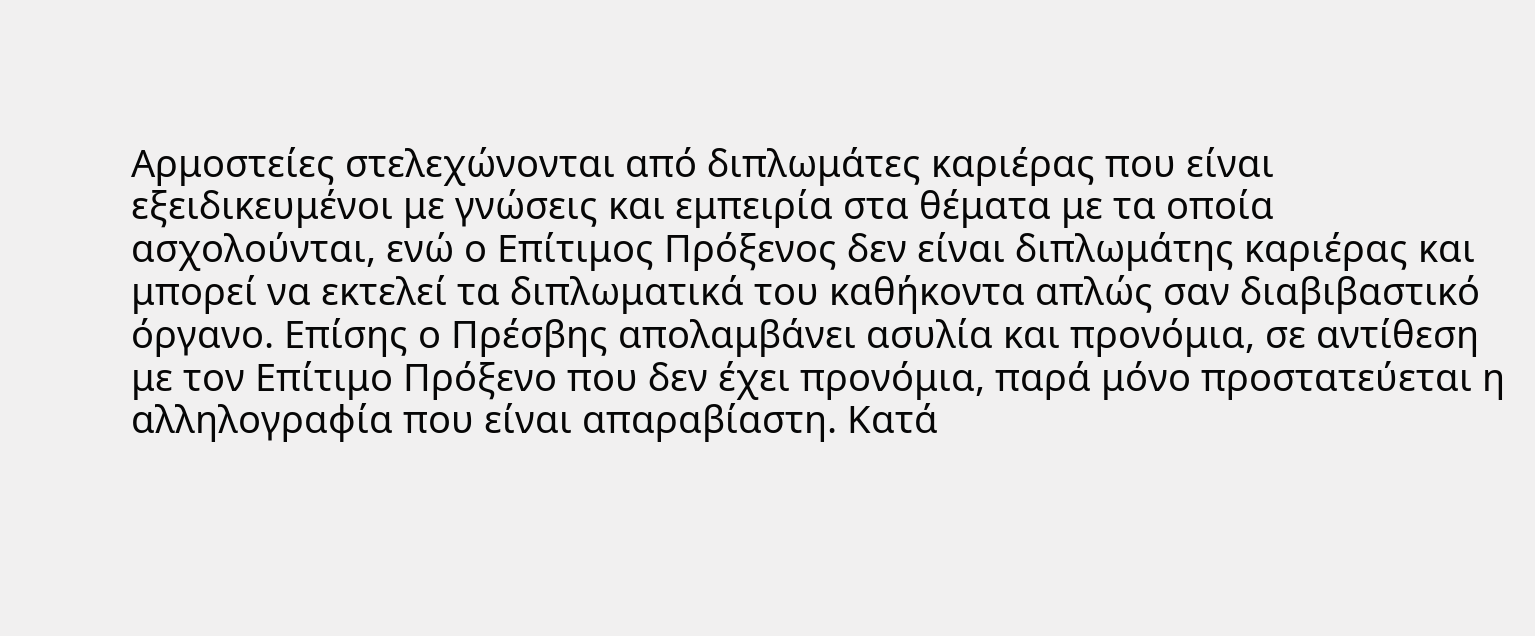Αρμοστείες στελεχώνονται από διπλωμάτες καριέρας που είναι εξειδικευμένοι με γνώσεις και εμπειρία στα θέματα με τα οποία ασχολούνται, ενώ ο Επίτιμος Πρόξενος δεν είναι διπλωμάτης καριέρας και μπορεί να εκτελεί τα διπλωματικά του καθήκοντα απλώς σαν διαβιβαστικό όργανο. Επίσης ο Πρέσβης απολαμβάνει ασυλία και προνόμια, σε αντίθεση με τον Επίτιμο Πρόξενο που δεν έχει προνόμια, παρά μόνο προστατεύεται η αλληλογραφία που είναι απαραβίαστη. Κατά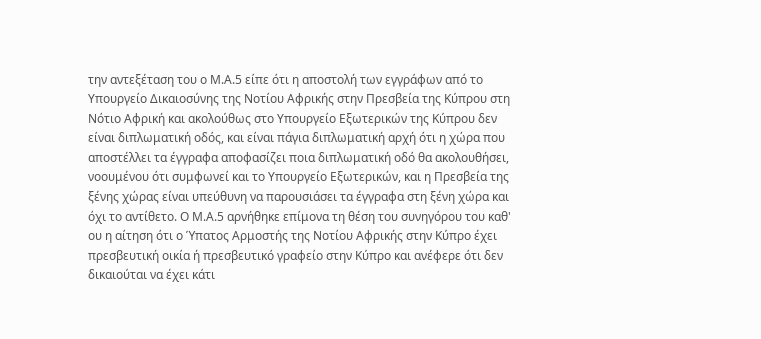την αντεξέταση του ο Μ.Α.5 είπε ότι η αποστολή των εγγράφων από το Υπουργείο Δικαιοσύνης της Νοτίου Αφρικής στην Πρεσβεία της Κύπρου στη Νότιο Αφρική και ακολούθως στο Υπουργείο Εξωτερικών της Κύπρου δεν είναι διπλωματική οδός, και είναι πάγια διπλωματική αρχή ότι η χώρα που αποστέλλει τα έγγραφα αποφασίζει ποια διπλωματική οδό θα ακολουθήσει, νοουμένου ότι συμφωνεί και το Υπουργείο Εξωτερικών, και η Πρεσβεία της ξένης χώρας είναι υπεύθυνη να παρουσιάσει τα έγγραφα στη ξένη χώρα και όχι το αντίθετο. Ο Μ.Α.5 αρνήθηκε επίμονα τη θέση του συνηγόρου του καθ' ου η αίτηση ότι ο Ύπατος Αρμοστής της Νοτίου Αφρικής στην Κύπρο έχει πρεσβευτική οικία ή πρεσβευτικό γραφείο στην Κύπρο και ανέφερε ότι δεν δικαιούται να έχει κάτι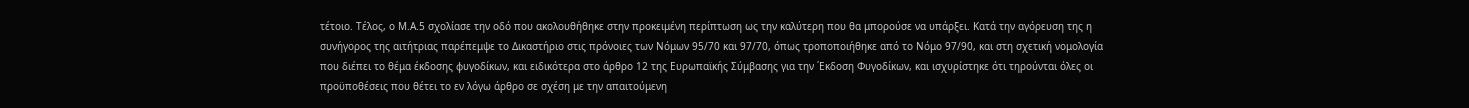τέτοιο. Τέλος, ο Μ.Α.5 σχολίασε την οδό που ακολουθήθηκε στην προκειμένη περίπτωση ως την καλύτερη που θα μπορούσε να υπάρξει. Κατά την αγόρευση της η συνήγορος της αιτήτριας παρέπεμψε το Δικαστήριο στις πρόνοιες των Νόμων 95/70 και 97/70, όπως τροποποιήθηκε από το Νόμο 97/90, και στη σχετική νομολογία που διέπει το θέμα έκδοσης φυγοδίκων, και ειδικότερα στο άρθρο 12 της Ευρωπαϊκής Σύμβασης για την ΄Εκδοση Φυγοδίκων, και ισχυρίστηκε ότι τηρούνται όλες οι προϋποθέσεις που θέτει το εν λόγω άρθρο σε σχέση με την απαιτούμενη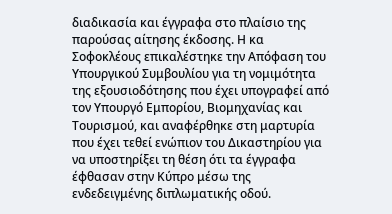διαδικασία και έγγραφα στο πλαίσιο της παρούσας αίτησης έκδοσης. Η κα Σοφοκλέους επικαλέστηκε την Απόφαση του Υπουργικού Συμβουλίου για τη νομιμότητα της εξουσιοδότησης που έχει υπογραφεί από τον Υπουργό Εμπορίου, Βιομηχανίας και Τουρισμού, και αναφέρθηκε στη μαρτυρία που έχει τεθεί ενώπιον του Δικαστηρίου για να υποστηρίξει τη θέση ότι τα έγγραφα έφθασαν στην Κύπρο μέσω της ενδεδειγμένης διπλωματικής οδού.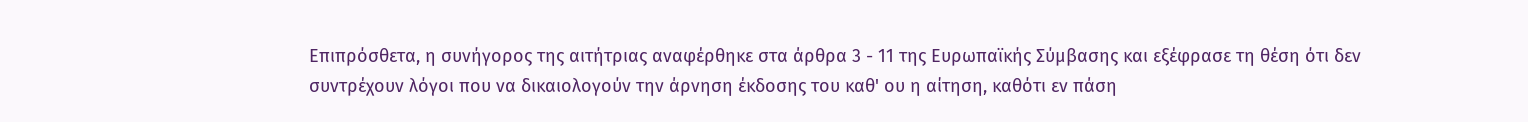Επιπρόσθετα, η συνήγορος της αιτήτριας αναφέρθηκε στα άρθρα 3 - 11 της Ευρωπαϊκής Σύμβασης και εξέφρασε τη θέση ότι δεν συντρέχουν λόγοι που να δικαιολογούν την άρνηση έκδοσης του καθ' ου η αίτηση, καθότι εν πάση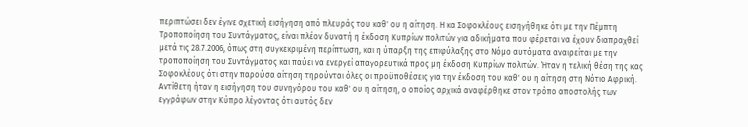περιπτώσει δεν έγινε σχετική εισήγηση από πλευράς του καθ' ου η αίτηση. Η κα Σοφοκλέους εισηγήθηκε ότι με την Πέμπτη Τροποποίηση του Συντάγματος, είναι πλέον δυνατή η έκδοση Κυπρίων πολιτών για αδικήματα που φέρεται να έχουν διαπραχθεί μετά τις 28.7.2006, όπως στη συγκεκριμένη περίπτωση, και η ύπαρξη της επιφύλαξης στο Νόμο αυτόματα αναιρείται με την τροποποίηση του Συντάγματος και παύει να ενεργεί απαγορευτικά προς μη έκδοση Κυπρίων πολιτών. Ήταν η τελική θέση της κας Σοφοκλέους ότι στην παρούσα αίτηση τηρούνται όλες οι προϋποθέσεις για την έκδοση του καθ' ου η αίτηση στη Νότιο Αφρική. Αντίθετη ήταν η εισήγηση του συνηγόρου του καθ' ου η αίτηση, ο οποίος αρχικά αναφέρθηκε στον τρόπο αποστολής των εγγράφων στην Κύπρο λέγοντας ότι αυτός δεν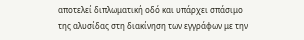αποτελεί διπλωματική οδό και υπάρχει σπάσιμο της αλυσίδας στη διακίνηση των εγγράφων με την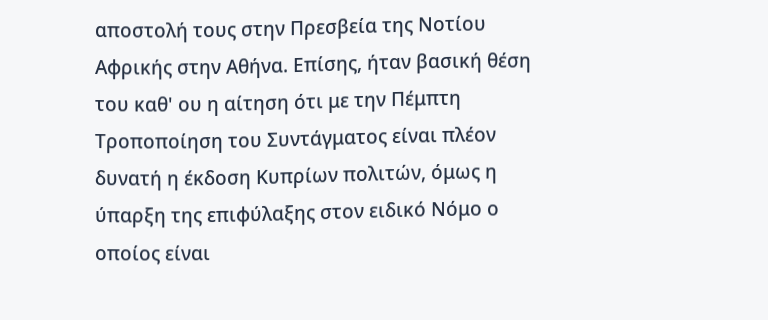αποστολή τους στην Πρεσβεία της Νοτίου Αφρικής στην Αθήνα. Επίσης, ήταν βασική θέση του καθ' ου η αίτηση ότι με την Πέμπτη Τροποποίηση του Συντάγματος είναι πλέον δυνατή η έκδοση Κυπρίων πολιτών, όμως η ύπαρξη της επιφύλαξης στον ειδικό Νόμο ο οποίος είναι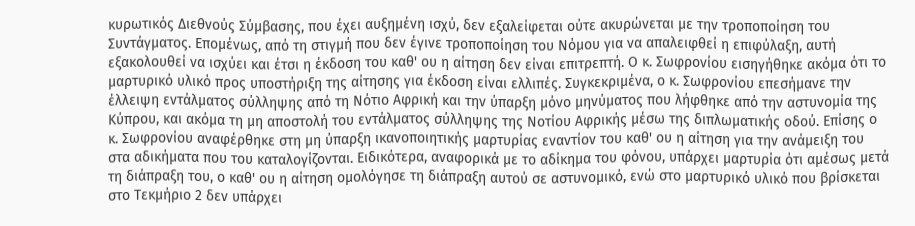κυρωτικός Διεθνούς Σύμβασης, που έχει αυξημένη ισχύ, δεν εξαλείφεται ούτε ακυρώνεται με την τροποποίηση του Συντάγματος. Επομένως, από τη στιγμή που δεν έγινε τροποποίηση του Νόμου για να απαλειφθεί η επιφύλαξη, αυτή εξακολουθεί να ισχύει και έτσι η έκδοση του καθ' ου η αίτηση δεν είναι επιτρεπτή. Ο κ. Σωφρονίου εισηγήθηκε ακόμα ότι το μαρτυρικό υλικό προς υποστήριξη της αίτησης για έκδοση είναι ελλιπές. Συγκεκριμένα, ο κ. Σωφρονίου επεσήμανε την έλλειψη εντάλματος σύλληψης από τη Νότιο Αφρική και την ύπαρξη μόνο μηνύματος που λήφθηκε από την αστυνομία της Κύπρου, και ακόμα τη μη αποστολή του εντάλματος σύλληψης της Νοτίου Αφρικής μέσω της διπλωματικής οδού. Επίσης ο κ. Σωφρονίου αναφέρθηκε στη μη ύπαρξη ικανοποιητικής μαρτυρίας εναντίον του καθ' ου η αίτηση για την ανάμειξη του στα αδικήματα που του καταλογίζονται. Ειδικότερα, αναφορικά με το αδίκημα του φόνου, υπάρχει μαρτυρία ότι αμέσως μετά τη διάπραξη του, ο καθ' ου η αίτηση ομολόγησε τη διάπραξη αυτού σε αστυνομικό, ενώ στο μαρτυρικό υλικό που βρίσκεται στο Τεκμήριο 2 δεν υπάρχει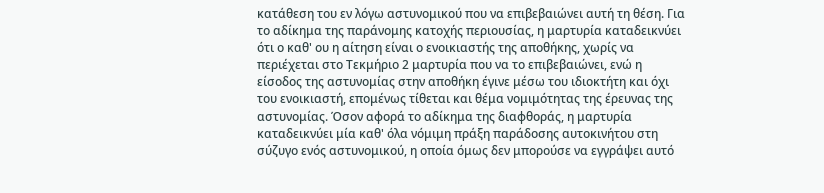κατάθεση του εν λόγω αστυνομικού που να επιβεβαιώνει αυτή τη θέση. Για το αδίκημα της παράνομης κατοχής περιουσίας, η μαρτυρία καταδεικνύει ότι ο καθ' ου η αίτηση είναι ο ενοικιαστής της αποθήκης, χωρίς να περιέχεται στο Τεκμήριο 2 μαρτυρία που να το επιβεβαιώνει, ενώ η είσοδος της αστυνομίας στην αποθήκη έγινε μέσω του ιδιοκτήτη και όχι του ενοικιαστή, επομένως τίθεται και θέμα νομιμότητας της έρευνας της αστυνομίας. Όσον αφορά το αδίκημα της διαφθοράς, η μαρτυρία καταδεικνύει μία καθ' όλα νόμιμη πράξη παράδοσης αυτοκινήτου στη σύζυγο ενός αστυνομικού, η οποία όμως δεν μπορούσε να εγγράψει αυτό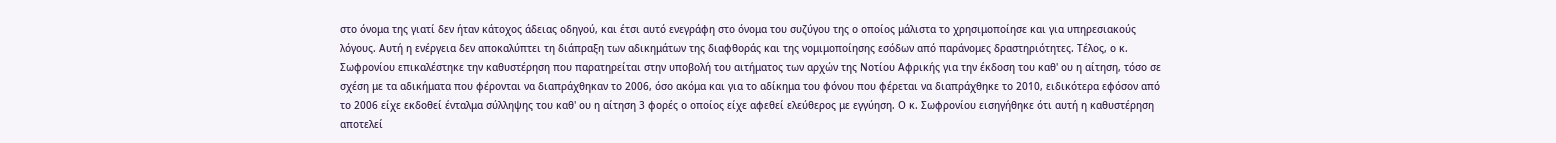στο όνομα της γιατί δεν ήταν κάτοχος άδειας οδηγού, και έτσι αυτό ενεγράφη στο όνομα του συζύγου της ο οποίος μάλιστα το χρησιμοποίησε και για υπηρεσιακούς λόγους. Αυτή η ενέργεια δεν αποκαλύπτει τη διάπραξη των αδικημάτων της διαφθοράς και της νομιμοποίησης εσόδων από παράνομες δραστηριότητες. Τέλος, ο κ. Σωφρονίου επικαλέστηκε την καθυστέρηση που παρατηρείται στην υποβολή του αιτήματος των αρχών της Νοτίου Αφρικής για την έκδοση του καθ' ου η αίτηση, τόσο σε σχέση με τα αδικήματα που φέρονται να διαπράχθηκαν το 2006, όσο ακόμα και για το αδίκημα του φόνου που φέρεται να διαπράχθηκε το 2010, ειδικότερα εφόσον από το 2006 είχε εκδοθεί ένταλμα σύλληψης του καθ' ου η αίτηση 3 φορές ο οποίος είχε αφεθεί ελεύθερος με εγγύηση. Ο κ. Σωφρονίου εισηγήθηκε ότι αυτή η καθυστέρηση αποτελεί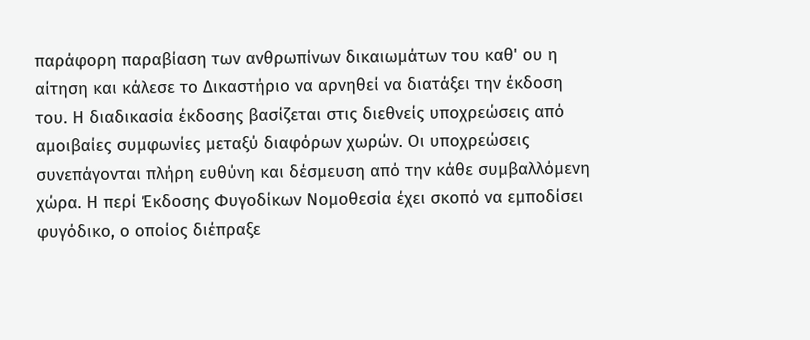παράφορη παραβίαση των ανθρωπίνων δικαιωμάτων του καθ' ου η αίτηση και κάλεσε το Δικαστήριο να αρνηθεί να διατάξει την έκδοση του. Η διαδικασία έκδοσης βασίζεται στις διεθνείς υποχρεώσεις από αμοιβαίες συμφωνίες μεταξύ διαφόρων χωρών. Οι υποχρεώσεις συνεπάγονται πλήρη ευθύνη και δέσμευση από την κάθε συμβαλλόμενη χώρα. Η περί Έκδοσης Φυγοδίκων Νομοθεσία έχει σκοπό να εμποδίσει φυγόδικο, ο οποίος διέπραξε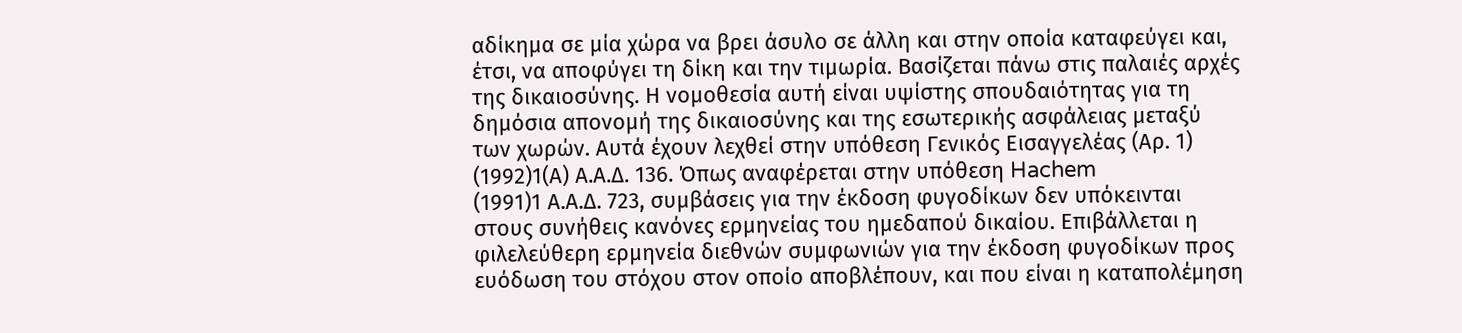αδίκημα σε μία χώρα να βρει άσυλο σε άλλη και στην οποία καταφεύγει και, έτσι, να αποφύγει τη δίκη και την τιμωρία. Βασίζεται πάνω στις παλαιές αρχές της δικαιοσύνης. Η νομοθεσία αυτή είναι υψίστης σπουδαιότητας για τη δημόσια απονομή της δικαιοσύνης και της εσωτερικής ασφάλειας μεταξύ των χωρών. Αυτά έχουν λεχθεί στην υπόθεση Γενικός Εισαγγελέας (Αρ. 1)
(1992)1(Α) Α.Α.Δ. 136. Όπως αναφέρεται στην υπόθεση Hachem
(1991)1 Α.Α.Δ. 723, συμβάσεις για την έκδοση φυγοδίκων δεν υπόκεινται στους συνήθεις κανόνες ερμηνείας του ημεδαπού δικαίου. Επιβάλλεται η φιλελεύθερη ερμηνεία διεθνών συμφωνιών για την έκδοση φυγοδίκων προς ευόδωση του στόχου στον οποίο αποβλέπουν, και που είναι η καταπολέμηση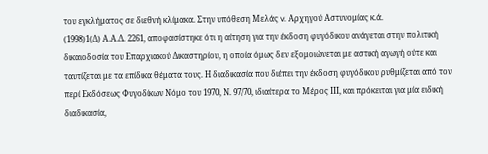του εγκλήματος σε διεθνή κλίμακα. Στην υπόθεση Μελάς v. Αρχηγού Αστυνομίας κ.ά.
(1998)1(Δ) Α.Α.Δ. 2261, αποφασίστηκε ότι η αίτηση για την έκδοση φυγόδικου ανάγεται στην πολιτική δικαιοδοσία του Επαρχιακού Δικαστηρίου, η οποία όμως δεν εξομοιώνεται με αστική αγωγή ούτε και ταυτίζεται με τα επίδικα θέματα τους. Η διαδικασία που διέπει την έκδοση φυγόδικου ρυθμίζεται από τον περί Εκδόσεως Φυγοδίκων Νόμο του 1970, Ν. 97/70, ιδιαίτερα το Μέρος ΙΙΙ, και πρόκειται για μία ειδική διαδικασία,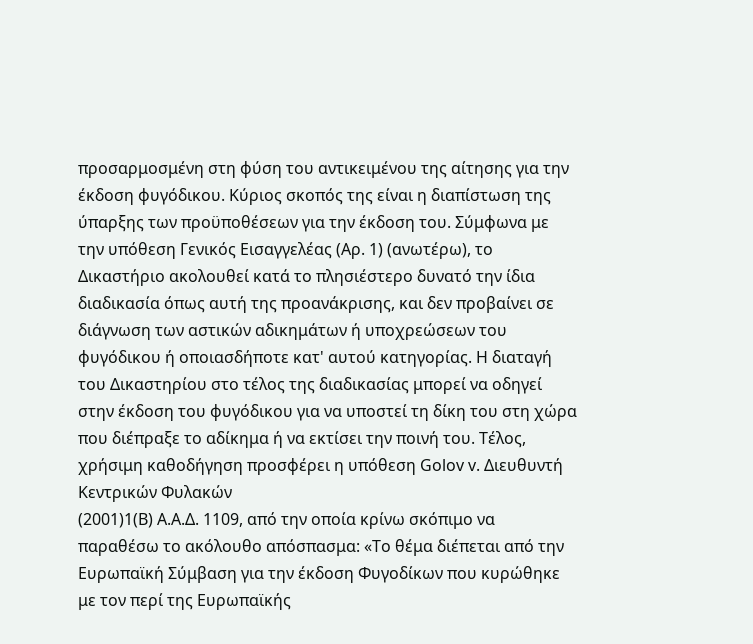προσαρμοσμένη στη φύση του αντικειμένου της αίτησης για την έκδοση φυγόδικου. Κύριος σκοπός της είναι η διαπίστωση της ύπαρξης των προϋποθέσεων για την έκδοση του. Σύμφωνα με την υπόθεση Γενικός Εισαγγελέας (Αρ. 1) (ανωτέρω), το Δικαστήριο ακολουθεί κατά το πλησιέστερο δυνατό την ίδια διαδικασία όπως αυτή της προανάκρισης, και δεν προβαίνει σε διάγνωση των αστικών αδικημάτων ή υποχρεώσεων του φυγόδικου ή οποιασδήποτε κατ' αυτού κατηγορίας. Η διαταγή του Δικαστηρίου στο τέλος της διαδικασίας μπορεί να οδηγεί στην έκδοση του φυγόδικου για να υποστεί τη δίκη του στη χώρα που διέπραξε το αδίκημα ή να εκτίσει την ποινή του. Τέλος, χρήσιμη καθοδήγηση προσφέρει η υπόθεση Golov v. Διευθυντή Κεντρικών Φυλακών
(2001)1(B) Α.Α.Δ. 1109, από την οποία κρίνω σκόπιμο να παραθέσω το ακόλουθο απόσπασμα: «Το θέμα διέπεται από την Ευρωπαϊκή Σύμβαση για την έκδοση Φυγοδίκων που κυρώθηκε με τον περί της Ευρωπαϊκής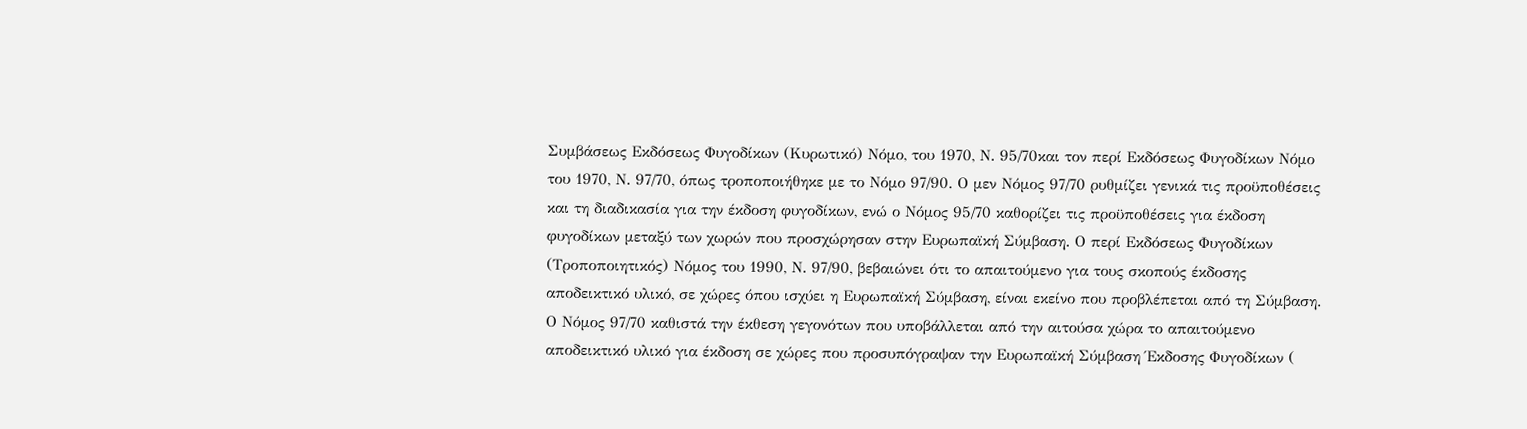Συμβάσεως Εκδόσεως Φυγοδίκων (Κυρωτικό) Νόμο, του 1970, Ν. 95/70και τον περί Εκδόσεως Φυγοδίκων Νόμο του 1970, Ν. 97/70, όπως τροποποιήθηκε με το Νόμο 97/90. Ο μεν Νόμος 97/70 ρυθμίζει γενικά τις προϋποθέσεις και τη διαδικασία για την έκδοση φυγοδίκων, ενώ ο Νόμος 95/70 καθορίζει τις προϋποθέσεις για έκδοση φυγοδίκων μεταξύ των χωρών που προσχώρησαν στην Ευρωπαϊκή Σύμβαση. Ο περί Εκδόσεως Φυγοδίκων (Τροποποιητικός) Νόμος του 1990, Ν. 97/90, βεβαιώνει ότι το απαιτούμενο για τους σκοπούς έκδοσης αποδεικτικό υλικό, σε χώρες όπου ισχύει η Ευρωπαϊκή Σύμβαση, είναι εκείνο που προβλέπεται από τη Σύμβαση. Ο Νόμος 97/70 καθιστά την έκθεση γεγονότων που υποβάλλεται από την αιτούσα χώρα το απαιτούμενο αποδεικτικό υλικό για έκδοση σε χώρες που προσυπόγραψαν την Ευρωπαϊκή Σύμβαση Έκδοσης Φυγοδίκων (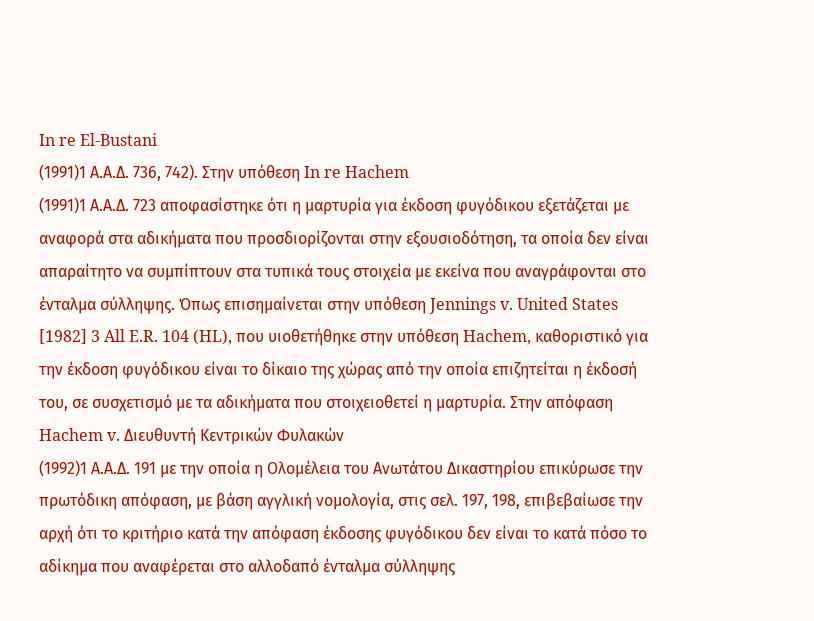In re El-Bustani
(1991)1 Α.Α.Δ. 736, 742). Στην υπόθεση In re Hachem
(1991)1 Α.Α.Δ. 723 αποφασίστηκε ότι η μαρτυρία για έκδοση φυγόδικου εξετάζεται με αναφορά στα αδικήματα που προσδιορίζονται στην εξουσιοδότηση, τα οποία δεν είναι απαραίτητο να συμπίπτουν στα τυπικά τους στοιχεία με εκείνα που αναγράφονται στο ένταλμα σύλληψης. Όπως επισημαίνεται στην υπόθεση Jennings v. United States [1982] 3 All E.R. 104 (HL), που υιοθετήθηκε στην υπόθεση Hachem, καθοριστικό για την έκδοση φυγόδικου είναι το δίκαιο της χώρας από την οποία επιζητείται η έκδοσή του, σε συσχετισμό με τα αδικήματα που στοιχειοθετεί η μαρτυρία. Στην απόφαση Hachem v. Διευθυντή Κεντρικών Φυλακών
(1992)1 Α.Α.Δ. 191 με την οποία η Ολομέλεια του Ανωτάτου Δικαστηρίου επικύρωσε την πρωτόδικη απόφαση, με βάση αγγλική νομολογία, στις σελ. 197, 198, επιβεβαίωσε την αρχή ότι το κριτήριο κατά την απόφαση έκδοσης φυγόδικου δεν είναι το κατά πόσο το αδίκημα που αναφέρεται στο αλλοδαπό ένταλμα σύλληψης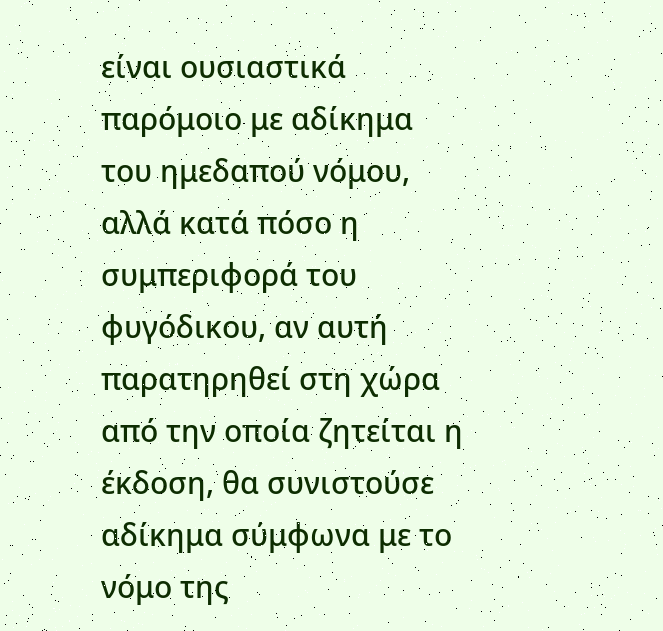είναι ουσιαστικά παρόμοιο με αδίκημα του ημεδαπού νόμου, αλλά κατά πόσο η συμπεριφορά του φυγόδικου, αν αυτή παρατηρηθεί στη χώρα από την οποία ζητείται η έκδοση, θα συνιστούσε αδίκημα σύμφωνα με το νόμο της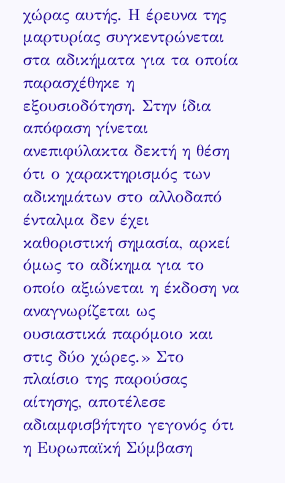χώρας αυτής. Η έρευνα της μαρτυρίας συγκεντρώνεται στα αδικήματα για τα οποία παρασχέθηκε η εξουσιοδότηση. Στην ίδια απόφαση γίνεται ανεπιφύλακτα δεκτή η θέση ότι ο χαρακτηρισμός των αδικημάτων στο αλλοδαπό ένταλμα δεν έχει καθοριστική σημασία, αρκεί όμως το αδίκημα για το οποίο αξιώνεται η έκδοση να αναγνωρίζεται ως ουσιαστικά παρόμοιο και στις δύο χώρες.» Στο πλαίσιο της παρούσας αίτησης, αποτέλεσε αδιαμφισβήτητο γεγονός ότι η Ευρωπαϊκή Σύμβαση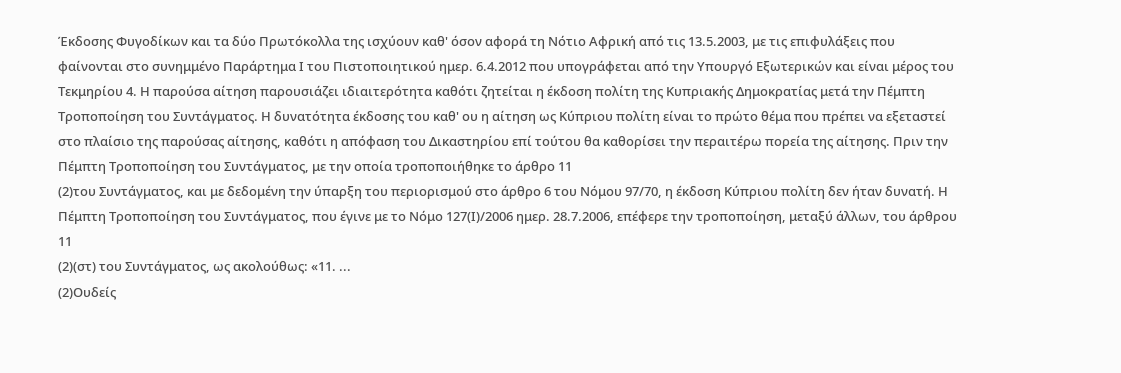Έκδοσης Φυγοδίκων και τα δύο Πρωτόκολλα της ισχύουν καθ' όσον αφορά τη Νότιο Αφρική από τις 13.5.2003, με τις επιφυλάξεις που φαίνονται στο συνημμένο Παράρτημα Ι του Πιστοποιητικού ημερ. 6.4.2012 που υπογράφεται από την Υπουργό Εξωτερικών και είναι μέρος του Τεκμηρίου 4. Η παρούσα αίτηση παρουσιάζει ιδιαιτερότητα καθότι ζητείται η έκδοση πολίτη της Κυπριακής Δημοκρατίας μετά την Πέμπτη Τροποποίηση του Συντάγματος. Η δυνατότητα έκδοσης του καθ' ου η αίτηση ως Κύπριου πολίτη είναι το πρώτο θέμα που πρέπει να εξεταστεί στο πλαίσιο της παρούσας αίτησης, καθότι η απόφαση του Δικαστηρίου επί τούτου θα καθορίσει την περαιτέρω πορεία της αίτησης. Πριν την Πέμπτη Τροποποίηση του Συντάγματος, με την οποία τροποποιήθηκε το άρθρο 11
(2)του Συντάγματος, και με δεδομένη την ύπαρξη του περιορισμού στο άρθρο 6 του Νόμου 97/70, η έκδοση Κύπριου πολίτη δεν ήταν δυνατή. Η Πέμπτη Τροποποίηση του Συντάγματος, που έγινε με το Νόμο 127(Ι)/2006 ημερ. 28.7.2006, επέφερε την τροποποίηση, μεταξύ άλλων, του άρθρου 11
(2)(στ) του Συντάγματος, ως ακολούθως: «11. ...
(2)Ουδείς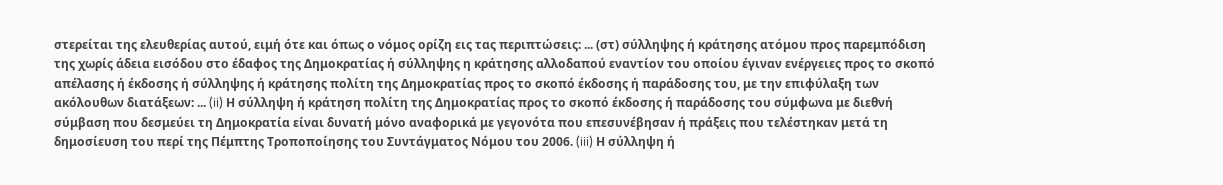στερείται της ελευθερίας αυτού, ειμή ότε και όπως ο νόμος ορίζη εις τας περιπτώσεις: ... (στ) σύλληψης ή κράτησης ατόμου προς παρεμπόδιση της χωρίς άδεια εισόδου στο έδαφος της Δημοκρατίας ή σύλληψης η κράτησης αλλοδαπού εναντίον του οποίου έγιναν ενέργειες προς το σκοπό απέλασης ή έκδοσης ή σύλληψης ή κράτησης πολίτη της Δημοκρατίας προς το σκοπό έκδοσης ή παράδοσης του, με την επιφύλαξη των ακόλουθων διατάξεων: ... (ii) Η σύλληψη ή κράτηση πολίτη της Δημοκρατίας προς το σκοπό έκδοσης ή παράδοσης του σύμφωνα με διεθνή σύμβαση που δεσμεύει τη Δημοκρατία είναι δυνατή μόνο αναφορικά με γεγονότα που επεσυνέβησαν ή πράξεις που τελέστηκαν μετά τη δημοσίευση του περί της Πέμπτης Τροποποίησης του Συντάγματος Νόμου του 2006. (iii) Η σύλληψη ή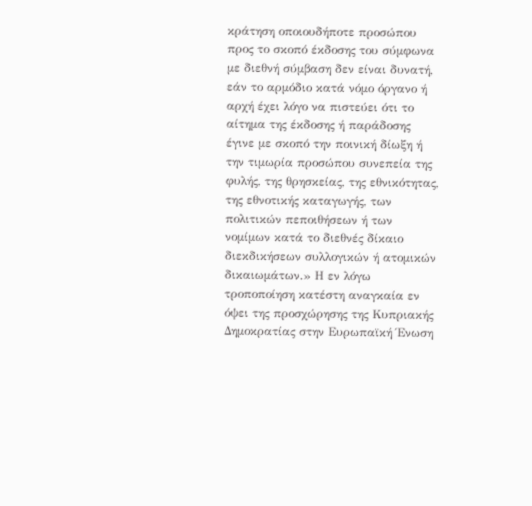κράτηση οποιουδήποτε προσώπου προς το σκοπό έκδοσης του σύμφωνα με διεθνή σύμβαση δεν είναι δυνατή, εάν το αρμόδιο κατά νόμο όργανο ή αρχή έχει λόγο να πιστεύει ότι το αίτημα της έκδοσης ή παράδοσης έγινε με σκοπό την ποινική δίωξη ή την τιμωρία προσώπου συνεπεία της φυλής, της θρησκείας, της εθνικότητας, της εθνοτικής καταγωγής, των πολιτικών πεποιθήσεων ή των νομίμων κατά το διεθνές δίκαιο διεκδικήσεων συλλογικών ή ατομικών δικαιωμάτων.» Η εν λόγω τροποποίηση κατέστη αναγκαία εν όψει της προσχώρησης της Κυπριακής Δημοκρατίας στην Ευρωπαϊκή Ένωση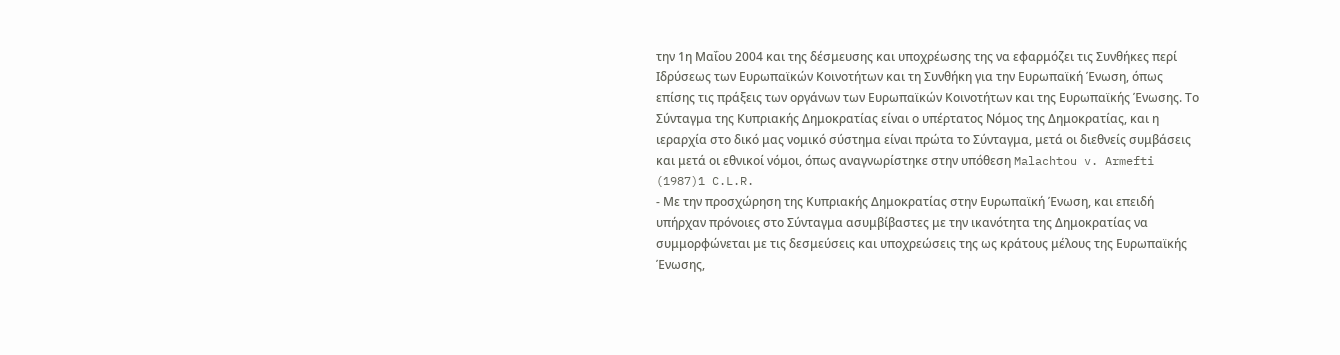την 1η Μαΐου 2004 και της δέσμευσης και υποχρέωσης της να εφαρμόζει τις Συνθήκες περί Ιδρύσεως των Ευρωπαϊκών Κοινοτήτων και τη Συνθήκη για την Ευρωπαϊκή Ένωση, όπως επίσης τις πράξεις των οργάνων των Ευρωπαϊκών Κοινοτήτων και της Ευρωπαϊκής Ένωσης. Το Σύνταγμα της Κυπριακής Δημοκρατίας είναι ο υπέρτατος Νόμος της Δημοκρατίας, και η ιεραρχία στο δικό μας νομικό σύστημα είναι πρώτα το Σύνταγμα, μετά οι διεθνείς συμβάσεις και μετά οι εθνικοί νόμοι, όπως αναγνωρίστηκε στην υπόθεση Malachtou v. Armefti
(1987)1 C.L.R.
- Με την προσχώρηση της Κυπριακής Δημοκρατίας στην Ευρωπαϊκή Ένωση, και επειδή υπήρχαν πρόνοιες στο Σύνταγμα ασυμβίβαστες με την ικανότητα της Δημοκρατίας να συμμορφώνεται με τις δεσμεύσεις και υποχρεώσεις της ως κράτους μέλους της Ευρωπαϊκής Ένωσης,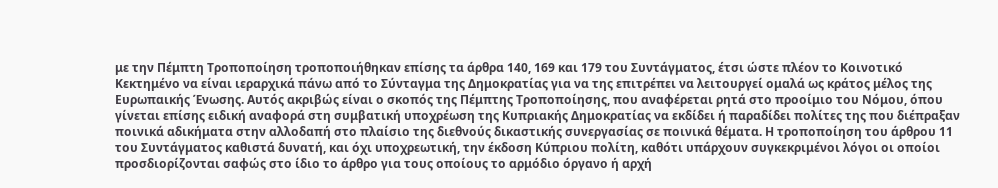με την Πέμπτη Τροποποίηση τροποποιήθηκαν επίσης τα άρθρα 140, 169 και 179 του Συντάγματος, έτσι ώστε πλέον το Κοινοτικό Κεκτημένο να είναι ιεραρχικά πάνω από το Σύνταγμα της Δημοκρατίας για να της επιτρέπει να λειτουργεί ομαλά ως κράτος μέλος της Ευρωπαικής Ένωσης. Αυτός ακριβώς είναι ο σκοπός της Πέμπτης Τροποποίησης, που αναφέρεται ρητά στο προοίμιο του Νόμου, όπου γίνεται επίσης ειδική αναφορά στη συμβατική υποχρέωση της Κυπριακής Δημοκρατίας να εκδίδει ή παραδίδει πολίτες της που διέπραξαν ποινικά αδικήματα στην αλλοδαπή στο πλαίσιο της διεθνούς δικαστικής συνεργασίας σε ποινικά θέματα. Η τροποποίηση του άρθρου 11 του Συντάγματος καθιστά δυνατή, και όχι υποχρεωτική, την έκδοση Κύπριου πολίτη, καθότι υπάρχουν συγκεκριμένοι λόγοι οι οποίοι προσδιορίζονται σαφώς στο ίδιο το άρθρο για τους οποίους το αρμόδιο όργανο ή αρχή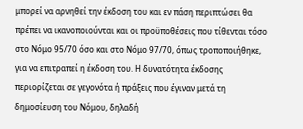μπορεί να αρνηθεί την έκδοση του και εν πάση περιπτώσει θα πρέπει να ικανοποιούνται και οι προϋποθέσεις που τίθενται τόσο στο Νόμο 95/70 όσο και στο Νόμο 97/70, όπως τροποποιήθηκε, για να επιτραπεί η έκδοση του. Η δυνατότητα έκδοσης περιορίζεται σε γεγονότα ή πράξεις που έγιναν μετά τη δημοσίευση του Νόμου, δηλαδή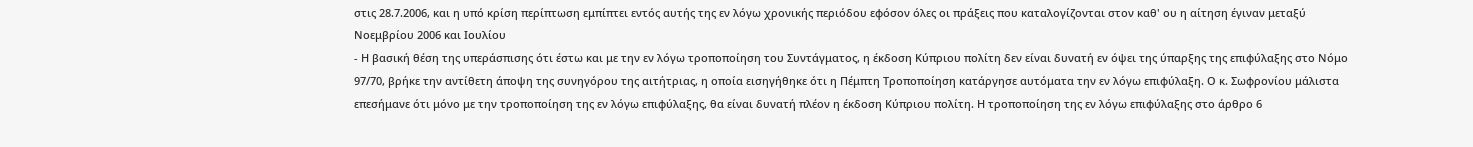στις 28.7.2006, και η υπό κρίση περίπτωση εμπίπτει εντός αυτής της εν λόγω χρονικής περιόδου εφόσον όλες οι πράξεις που καταλογίζονται στον καθ' ου η αίτηση έγιναν μεταξύ Νοεμβρίου 2006 και Ιουλίου
- Η βασική θέση της υπεράσπισης ότι έστω και με την εν λόγω τροποποίηση του Συντάγματος, η έκδοση Κύπριου πολίτη δεν είναι δυνατή εν όψει της ύπαρξης της επιφύλαξης στο Νόμο 97/70, βρήκε την αντίθετη άποψη της συνηγόρου της αιτήτριας, η οποία εισηγήθηκε ότι η Πέμπτη Τροποποίηση κατάργησε αυτόματα την εν λόγω επιφύλαξη. Ο κ. Σωφρονίου μάλιστα επεσήμανε ότι μόνο με την τροποποίηση της εν λόγω επιφύλαξης, θα είναι δυνατή πλέον η έκδοση Κύπριου πολίτη. Η τροποποίηση της εν λόγω επιφύλαξης στο άρθρο 6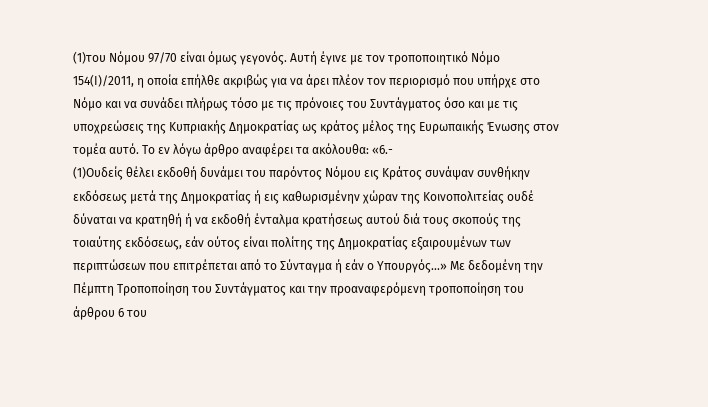(1)του Νόμου 97/70 είναι όμως γεγονός. Αυτή έγινε με τον τροποποιητικό Νόμο 154(Ι)/2011, η οποία επήλθε ακριβώς για να άρει πλέον τον περιορισμό που υπήρχε στο Νόμο και να συνάδει πλήρως τόσο με τις πρόνοιες του Συντάγματος όσο και με τις υποχρεώσεις της Κυπριακής Δημοκρατίας ως κράτος μέλος της Ευρωπαικής Ένωσης στον τομέα αυτό. Το εν λόγω άρθρο αναφέρει τα ακόλουθα: «6.-
(1)Ουδείς θέλει εκδοθή δυνάμει του παρόντος Νόμου εις Κράτος συνάψαν συνθήκην εκδόσεως μετά της Δημοκρατίας ή εις καθωρισμένην χώραν της Κοινοπολιτείας ουδέ δύναται να κρατηθή ή να εκδοθή ένταλμα κρατήσεως αυτού διά τους σκοπούς της τοιαύτης εκδόσεως, εάν ούτος είναι πολίτης της Δημοκρατίας εξαιρουμένων των περιπτώσεων που επιτρέπεται από το Σύνταγμα ή εάν ο Υπουργός...» Με δεδομένη την Πέμπτη Τροποποίηση του Συντάγματος και την προαναφερόμενη τροποποίηση του άρθρου 6 του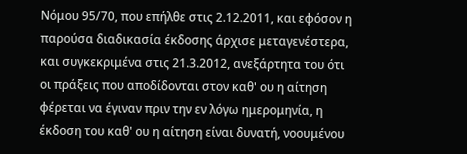Νόμου 95/70, που επήλθε στις 2.12.2011, και εφόσον η παρούσα διαδικασία έκδοσης άρχισε μεταγενέστερα, και συγκεκριμένα στις 21.3.2012, ανεξάρτητα του ότι οι πράξεις που αποδίδονται στον καθ' ου η αίτηση φέρεται να έγιναν πριν την εν λόγω ημερομηνία, η έκδοση του καθ' ου η αίτηση είναι δυνατή, νοουμένου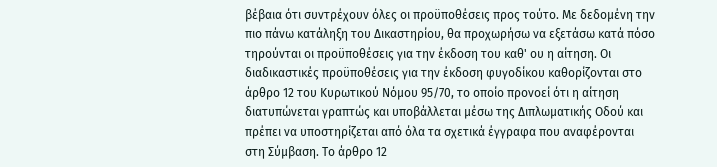βέβαια ότι συντρέχουν όλες οι προϋποθέσεις προς τούτο. Με δεδομένη την πιο πάνω κατάληξη του Δικαστηρίου, θα προχωρήσω να εξετάσω κατά πόσο τηρούνται οι προϋποθέσεις για την έκδοση του καθ' ου η αίτηση. Οι διαδικαστικές προϋποθέσεις για την έκδοση φυγοδίκου καθορίζονται στο άρθρο 12 του Κυρωτικού Νόμου 95/70, το οποίο προνοεί ότι η αίτηση διατυπώνεται γραπτώς και υποβάλλεται μέσω της Διπλωματικής Οδού και πρέπει να υποστηρίζεται από όλα τα σχετικά έγγραφα που αναφέρονται στη Σύμβαση. Το άρθρο 12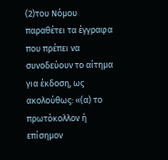(2)του Νόμου παραθέτει τα έγγραφα που πρέπει να συνοδεύουν το αίτημα για έκδοση, ως ακολούθως: «(α) το πρωτόκολλον ή επίσημον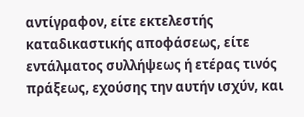αντίγραφον, είτε εκτελεστής καταδικαστικής αποφάσεως, είτε εντάλματος συλλήψεως ή ετέρας τινός πράξεως, εχούσης την αυτήν ισχύν, και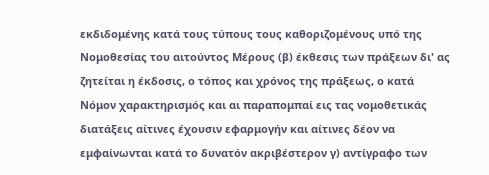εκδιδομένης κατά τους τύπους τους καθοριζομένους υπό της Νομοθεσίας του αιτούντος Μέρους (β) έκθεσις των πράξεων δι' ας ζητείται η έκδοσις, ο τόπος και χρόνος της πράξεως, ο κατά Νόμον χαρακτηρισμός και αι παραπομπαί εις τας νομοθετικάς διατάξεις αίτινες έχουσιν εφαρμογήν και αίτινες δέον να εμφαίνωνται κατά το δυνατόν ακριβέστερον γ) αντίγραφο των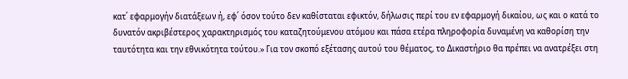κατ΄ εφαρμογήν διατάξεων ή, εφ΄ όσον τούτο δεν καθίσταται εφικτόν, δήλωσις περί του εν εφαρμογή δικαίου, ως και ο κατά το δυνατόν ακριβέστερος χαρακτηρισμός του καταζητούμενου ατόμου και πάσα ετέρα πληροφορία δυναμένη να καθορίση την ταυτότητα και την εθνικότητα τούτου.» Για τον σκοπό εξέτασης αυτού του θέματος, το Δικαστήριο θα πρέπει να ανατρέξει στη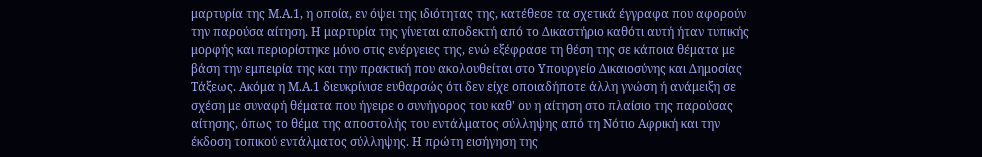μαρτυρία της Μ.Α.1, η οποία, εν όψει της ιδιότητας της, κατέθεσε τα σχετικά έγγραφα που αφορούν την παρούσα αίτηση. Η μαρτυρία της γίνεται αποδεκτή από το Δικαστήριο καθότι αυτή ήταν τυπικής μορφής και περιορίστηκε μόνο στις ενέργειες της, ενώ εξέφρασε τη θέση της σε κάποια θέματα με βάση την εμπειρία της και την πρακτική που ακολουθείται στο Υπουργείο Δικαιοσύνης και Δημοσίας Τάξεως. Ακόμα η Μ.Α.1 διευκρίνισε ευθαρσώς ότι δεν είχε οποιαδήποτε άλλη γνώση ή ανάμειξη σε σχέση με συναφή θέματα που ήγειρε ο συνήγορος του καθ' ου η αίτηση στο πλαίσιο της παρούσας αίτησης, όπως το θέμα της αποστολής του εντάλματος σύλληψης από τη Νότιο Αφρική και την έκδοση τοπικού εντάλματος σύλληψης. Η πρώτη εισήγηση της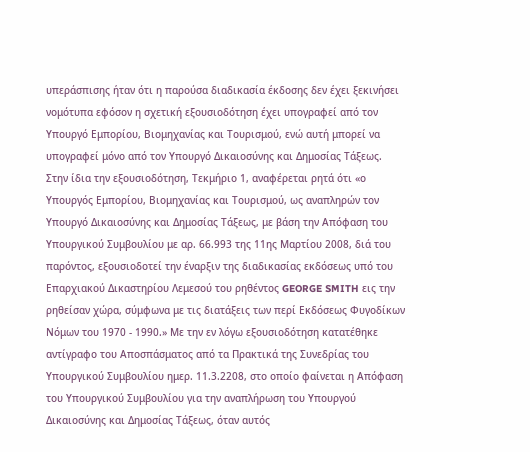υπεράσπισης ήταν ότι η παρούσα διαδικασία έκδοσης δεν έχει ξεκινήσει νομότυπα εφόσον η σχετική εξουσιοδότηση έχει υπογραφεί από τον Υπουργό Εμπορίου, Βιομηχανίας και Τουρισμού, ενώ αυτή μπορεί να υπογραφεί μόνο από τον Υπουργό Δικαιοσύνης και Δημοσίας Τάξεως. Στην ίδια την εξουσιοδότηση, Τεκμήριο 1, αναφέρεται ρητά ότι «ο Υπουργός Εμπορίου, Βιομηχανίας και Τουρισμού, ως αναπληρών τον Υπουργό Δικαιοσύνης και Δημοσίας Τάξεως, με βάση την Απόφαση του Υπουργικού Συμβουλίου με αρ. 66.993 της 11ης Μαρτίου 2008, διά του παρόντος, εξουσιοδοτεί την έναρξιν της διαδικασίας εκδόσεως υπό του Επαρχιακού Δικαστηρίου Λεμεσού του ρηθέντος GEORGE SMITH εις την ρηθείσαν χώρα, σύμφωνα με τις διατάξεις των περί Εκδόσεως Φυγοδίκων Νόμων του 1970 - 1990.» Με την εν λόγω εξουσιοδότηση κατατέθηκε αντίγραφο του Αποσπάσματος από τα Πρακτικά της Συνεδρίας του Υπουργικού Συμβουλίου ημερ. 11.3.2208, στο οποίο φαίνεται η Απόφαση του Υπουργικού Συμβουλίου για την αναπλήρωση του Υπουργού Δικαιοσύνης και Δημοσίας Τάξεως, όταν αυτός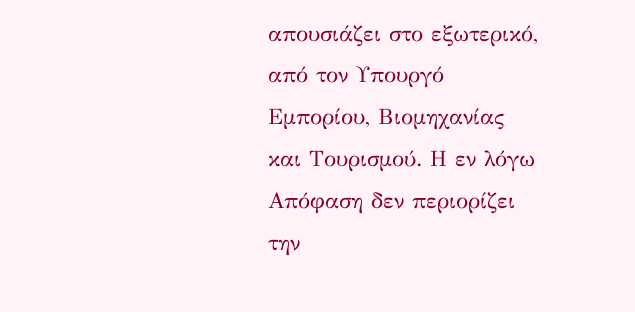απουσιάζει στο εξωτερικό, από τον Υπουργό Εμπορίου, Βιομηχανίας και Τουρισμού. Η εν λόγω Απόφαση δεν περιορίζει την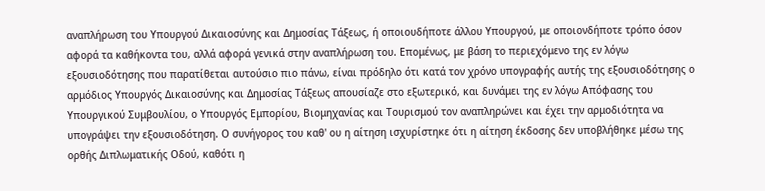αναπλήρωση του Υπουργού Δικαιοσύνης και Δημοσίας Τάξεως, ή οποιουδήποτε άλλου Υπουργού, με οποιονδήποτε τρόπο όσον αφορά τα καθήκοντα του, αλλά αφορά γενικά στην αναπλήρωση του. Επομένως, με βάση το περιεχόμενο της εν λόγω εξουσιοδότησης που παρατίθεται αυτούσιο πιο πάνω, είναι πρόδηλο ότι κατά τον χρόνο υπογραφής αυτής της εξουσιοδότησης ο αρμόδιος Υπουργός Δικαιοσύνης και Δημοσίας Τάξεως απουσίαζε στο εξωτερικό, και δυνάμει της εν λόγω Απόφασης του Υπουργικού Συμβουλίου, ο Υπουργός Εμπορίου, Βιομηχανίας και Τουρισμού τον αναπληρώνει και έχει την αρμοδιότητα να υπογράψει την εξουσιοδότηση. Ο συνήγορος του καθ' ου η αίτηση ισχυρίστηκε ότι η αίτηση έκδοσης δεν υποβλήθηκε μέσω της ορθής Διπλωματικής Οδού, καθότι η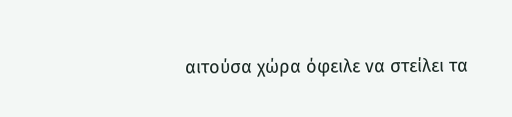αιτούσα χώρα όφειλε να στείλει τα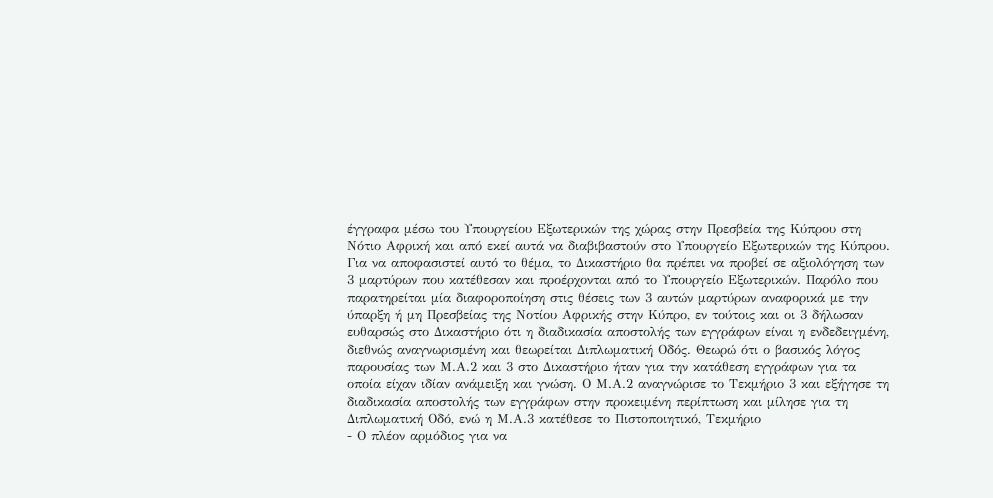έγγραφα μέσω του Υπουργείου Εξωτερικών της χώρας στην Πρεσβεία της Κύπρου στη Νότιο Αφρική και από εκεί αυτά να διαβιβαστούν στο Υπουργείο Εξωτερικών της Κύπρου. Για να αποφασιστεί αυτό το θέμα, το Δικαστήριο θα πρέπει να προβεί σε αξιολόγηση των 3 μαρτύρων που κατέθεσαν και προέρχονται από το Υπουργείο Εξωτερικών. Παρόλο που παρατηρείται μία διαφοροποίηση στις θέσεις των 3 αυτών μαρτύρων αναφορικά με την ύπαρξη ή μη Πρεσβείας της Νοτίου Αφρικής στην Κύπρο, εν τούτοις και οι 3 δήλωσαν ευθαρσώς στο Δικαστήριο ότι η διαδικασία αποστολής των εγγράφων είναι η ενδεδειγμένη, διεθνώς αναγνωρισμένη και θεωρείται Διπλωματική Οδός. Θεωρώ ότι ο βασικός λόγος παρουσίας των Μ.Α.2 και 3 στο Δικαστήριο ήταν για την κατάθεση εγγράφων για τα οποία είχαν ιδίαν ανάμειξη και γνώση. Ο Μ.Α.2 αναγνώρισε το Τεκμήριο 3 και εξήγησε τη διαδικασία αποστολής των εγγράφων στην προκειμένη περίπτωση και μίλησε για τη Διπλωματική Οδό, ενώ η Μ.Α.3 κατέθεσε το Πιστοποιητικό, Τεκμήριο
- Ο πλέον αρμόδιος για να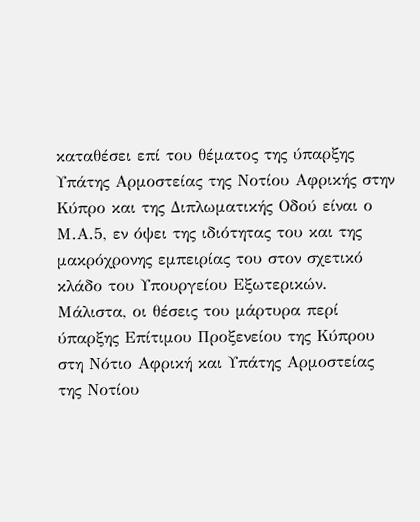καταθέσει επί του θέματος της ύπαρξης Υπάτης Αρμοστείας της Νοτίου Αφρικής στην Κύπρο και της Διπλωματικής Οδού είναι ο Μ.Α.5, εν όψει της ιδιότητας του και της μακρόχρονης εμπειρίας του στον σχετικό κλάδο του Υπουργείου Εξωτερικών. Μάλιστα, οι θέσεις του μάρτυρα περί ύπαρξης Επίτιμου Προξενείου της Κύπρου στη Νότιο Αφρική και Υπάτης Αρμοστείας της Νοτίου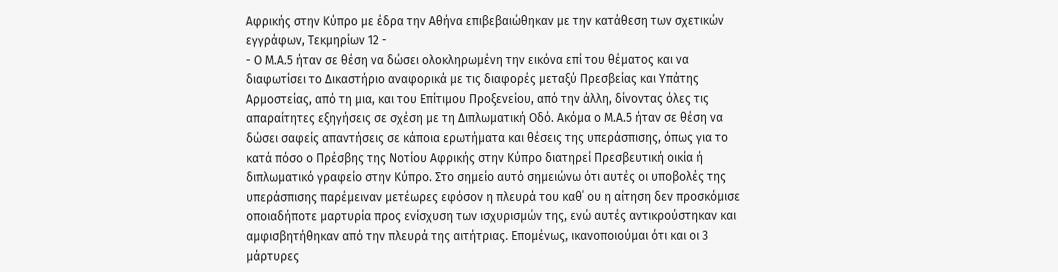Αφρικής στην Κύπρο με έδρα την Αθήνα επιβεβαιώθηκαν με την κατάθεση των σχετικών εγγράφων, Τεκμηρίων 12 -
- Ο Μ.Α.5 ήταν σε θέση να δώσει ολοκληρωμένη την εικόνα επί του θέματος και να διαφωτίσει το Δικαστήριο αναφορικά με τις διαφορές μεταξύ Πρεσβείας και Υπάτης Αρμοστείας, από τη μια, και του Επίτιμου Προξενείου, από την άλλη, δίνοντας όλες τις απαραίτητες εξηγήσεις σε σχέση με τη Διπλωματική Οδό. Ακόμα ο Μ.Α.5 ήταν σε θέση να δώσει σαφείς απαντήσεις σε κάποια ερωτήματα και θέσεις της υπεράσπισης, όπως για το κατά πόσο ο Πρέσβης της Νοτίου Αφρικής στην Κύπρο διατηρεί Πρεσβευτική οικία ή διπλωματικό γραφείο στην Κύπρο. Στο σημείο αυτό σημειώνω ότι αυτές οι υποβολές της υπεράσπισης παρέμειναν μετέωρες εφόσον η πλευρά του καθ΄ ου η αίτηση δεν προσκόμισε οποιαδήποτε μαρτυρία προς ενίσχυση των ισχυρισμών της, ενώ αυτές αντικρούστηκαν και αμφισβητήθηκαν από την πλευρά της αιτήτριας. Επομένως, ικανοποιούμαι ότι και οι 3 μάρτυρες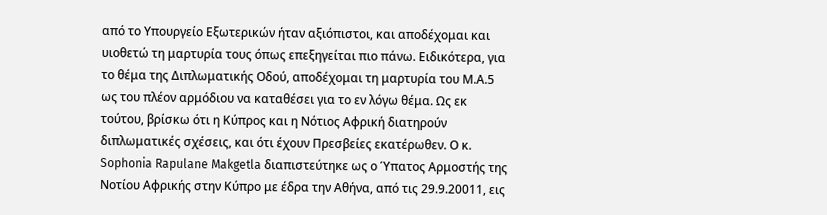από το Υπουργείο Εξωτερικών ήταν αξιόπιστοι, και αποδέχομαι και υιοθετώ τη μαρτυρία τους όπως επεξηγείται πιο πάνω. Ειδικότερα, για το θέμα της Διπλωματικής Οδού, αποδέχομαι τη μαρτυρία του Μ.Α.5 ως του πλέον αρμόδιου να καταθέσει για το εν λόγω θέμα. Ως εκ τούτου, βρίσκω ότι η Κύπρος και η Νότιος Αφρική διατηρούν διπλωματικές σχέσεις, και ότι έχουν Πρεσβείες εκατέρωθεν. Ο κ. Sophonia Rapulane Makgetla διαπιστεύτηκε ως ο Ύπατος Αρμοστής της Νοτίου Αφρικής στην Κύπρο με έδρα την Αθήνα, από τις 29.9.20011, εις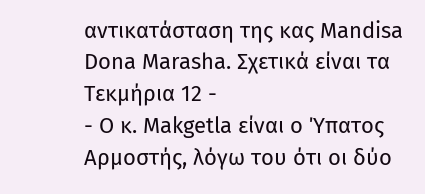αντικατάσταση της κας Mandisa Dona Marasha. Σχετικά είναι τα Τεκμήρια 12 -
- Ο κ. Makgetla είναι ο Ύπατος Αρμοστής, λόγω του ότι οι δύο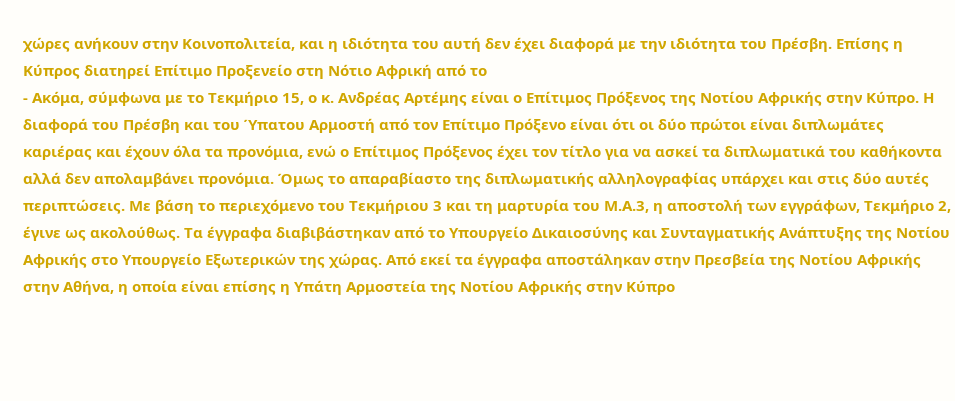χώρες ανήκουν στην Κοινοπολιτεία, και η ιδιότητα του αυτή δεν έχει διαφορά με την ιδιότητα του Πρέσβη. Επίσης η Κύπρος διατηρεί Επίτιμο Προξενείο στη Νότιο Αφρική από το
- Ακόμα, σύμφωνα με το Τεκμήριο 15, ο κ. Ανδρέας Αρτέμης είναι ο Επίτιμος Πρόξενος της Νοτίου Αφρικής στην Κύπρο. Η διαφορά του Πρέσβη και του Ύπατου Αρμοστή από τον Επίτιμο Πρόξενο είναι ότι οι δύο πρώτοι είναι διπλωμάτες καριέρας και έχουν όλα τα προνόμια, ενώ ο Επίτιμος Πρόξενος έχει τον τίτλο για να ασκεί τα διπλωματικά του καθήκοντα αλλά δεν απολαμβάνει προνόμια. Όμως το απαραβίαστο της διπλωματικής αλληλογραφίας υπάρχει και στις δύο αυτές περιπτώσεις. Με βάση το περιεχόμενο του Τεκμήριου 3 και τη μαρτυρία του Μ.Α.3, η αποστολή των εγγράφων, Τεκμήριο 2, έγινε ως ακολούθως. Τα έγγραφα διαβιβάστηκαν από το Υπουργείο Δικαιοσύνης και Συνταγματικής Ανάπτυξης της Νοτίου Αφρικής στο Υπουργείο Εξωτερικών της χώρας. Από εκεί τα έγγραφα αποστάληκαν στην Πρεσβεία της Νοτίου Αφρικής στην Αθήνα, η οποία είναι επίσης η Υπάτη Αρμοστεία της Νοτίου Αφρικής στην Κύπρο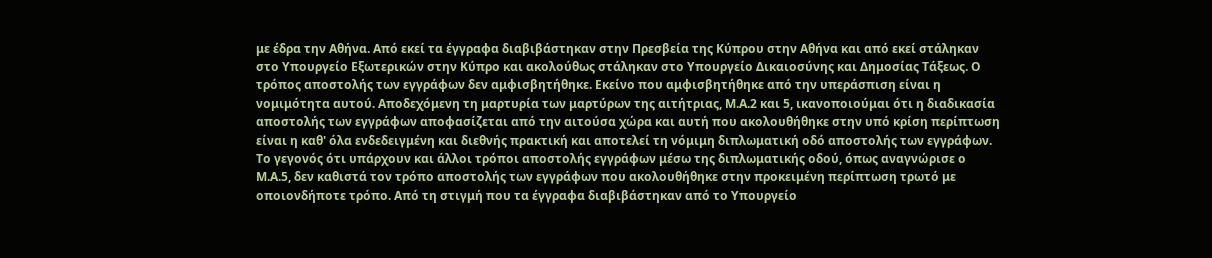με έδρα την Αθήνα. Από εκεί τα έγγραφα διαβιβάστηκαν στην Πρεσβεία της Κύπρου στην Αθήνα και από εκεί στάληκαν στο Υπουργείο Εξωτερικών στην Κύπρο και ακολούθως στάληκαν στο Υπουργείο Δικαιοσύνης και Δημοσίας Τάξεως. Ο τρόπος αποστολής των εγγράφων δεν αμφισβητήθηκε. Εκείνο που αμφισβητήθηκε από την υπεράσπιση είναι η νομιμότητα αυτού. Αποδεχόμενη τη μαρτυρία των μαρτύρων της αιτήτριας, Μ.Α.2 και 5, ικανοποιούμαι ότι η διαδικασία αποστολής των εγγράφων αποφασίζεται από την αιτούσα χώρα και αυτή που ακολουθήθηκε στην υπό κρίση περίπτωση είναι η καθ' όλα ενδεδειγμένη και διεθνής πρακτική και αποτελεί τη νόμιμη διπλωματική οδό αποστολής των εγγράφων. Το γεγονός ότι υπάρχουν και άλλοι τρόποι αποστολής εγγράφων μέσω της διπλωματικής οδού, όπως αναγνώρισε ο Μ.Α.5, δεν καθιστά τον τρόπο αποστολής των εγγράφων που ακολουθήθηκε στην προκειμένη περίπτωση τρωτό με οποιονδήποτε τρόπο. Από τη στιγμή που τα έγγραφα διαβιβάστηκαν από το Υπουργείο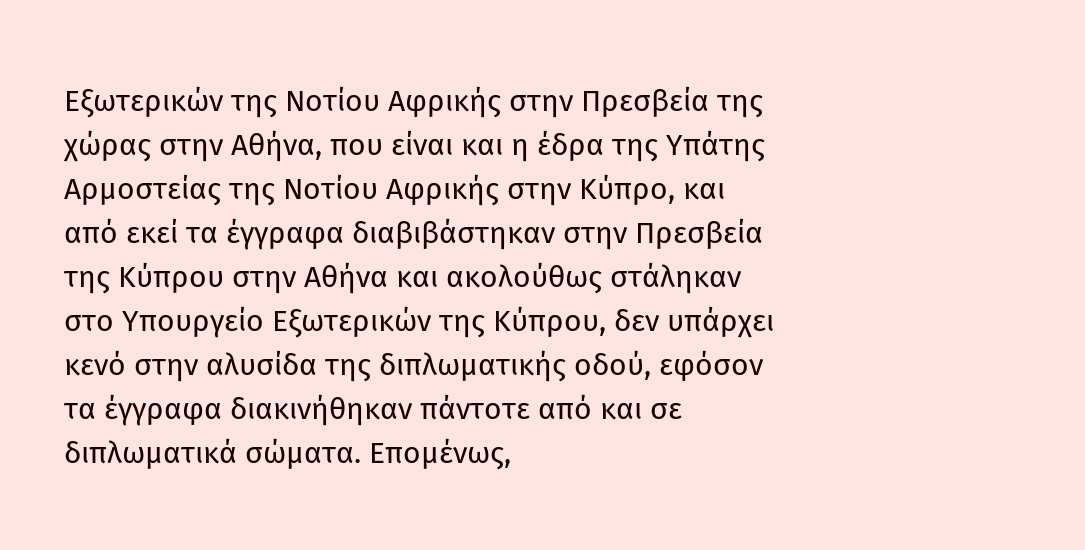Εξωτερικών της Νοτίου Αφρικής στην Πρεσβεία της χώρας στην Αθήνα, που είναι και η έδρα της Υπάτης Αρμοστείας της Νοτίου Αφρικής στην Κύπρο, και από εκεί τα έγγραφα διαβιβάστηκαν στην Πρεσβεία της Κύπρου στην Αθήνα και ακολούθως στάληκαν στο Υπουργείο Εξωτερικών της Κύπρου, δεν υπάρχει κενό στην αλυσίδα της διπλωματικής οδού, εφόσον τα έγγραφα διακινήθηκαν πάντοτε από και σε διπλωματικά σώματα. Επομένως,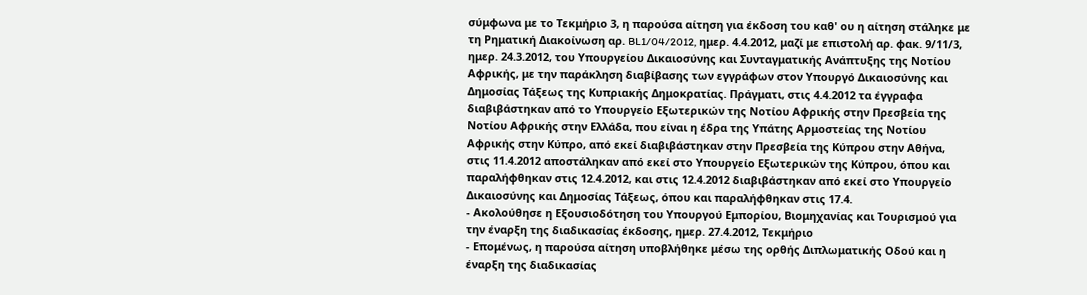σύμφωνα με το Τεκμήριο 3, η παρούσα αίτηση για έκδοση του καθ' ου η αίτηση στάληκε με τη Ρηματική Διακοίνωση αρ. BL1/04/2012, ημερ. 4.4.2012, μαζί με επιστολή αρ. φακ. 9/11/3, ημερ. 24.3.2012, του Υπουργείου Δικαιοσύνης και Συνταγματικής Ανάπτυξης της Νοτίου Αφρικής, με την παράκληση διαβίβασης των εγγράφων στον Υπουργό Δικαιοσύνης και Δημοσίας Τάξεως της Κυπριακής Δημοκρατίας. Πράγματι, στις 4.4.2012 τα έγγραφα διαβιβάστηκαν από το Υπουργείο Εξωτερικών της Νοτίου Αφρικής στην Πρεσβεία της Νοτίου Αφρικής στην Ελλάδα, που είναι η έδρα της Υπάτης Αρμοστείας της Νοτίου Αφρικής στην Κύπρο, από εκεί διαβιβάστηκαν στην Πρεσβεία της Κύπρου στην Αθήνα, στις 11.4.2012 αποστάληκαν από εκεί στο Υπουργείο Εξωτερικών της Κύπρου, όπου και παραλήφθηκαν στις 12.4.2012, και στις 12.4.2012 διαβιβάστηκαν από εκεί στο Υπουργείο Δικαιοσύνης και Δημοσίας Τάξεως, όπου και παραλήφθηκαν στις 17.4.
- Ακολούθησε η Εξουσιοδότηση του Υπουργού Εμπορίου, Βιομηχανίας και Τουρισμού για την έναρξη της διαδικασίας έκδοσης, ημερ. 27.4.2012, Τεκμήριο
- Επομένως, η παρούσα αίτηση υποβλήθηκε μέσω της ορθής Διπλωματικής Οδού και η έναρξη της διαδικασίας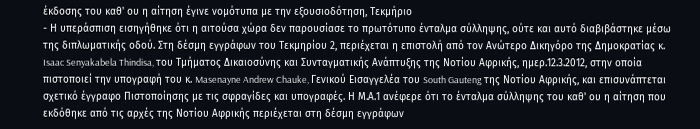έκδοσης του καθ' ου η αίτηση έγινε νομότυπα με την εξουσιοδότηση, Τεκμήριο
- Η υπεράσπιση εισηγήθηκε ότι η αιτούσα χώρα δεν παρουσίασε το πρωτότυπο ένταλμα σύλληψης, ούτε και αυτό διαβιβάστηκε μέσω της διπλωματικής οδού. Στη δέσμη εγγράφων του Τεκμηρίου 2, περιέχεται η επιστολή από τον Ανώτερο Δικηγόρο της Δημοκρατίας κ. Isaac Senyakabela Thindisa, του Τμήματος Δικαιοσύνης και Συνταγματικής Ανάπτυξης της Νοτίου Αφρικής, ημερ.12.3.2012, στην οποία πιστοποιεί την υπογραφή του κ. Masenayne Andrew Chauke, Γενικού Εισαγγελέα του South Gauteng της Νοτίου Αφρικής, και επισυνάπτεται σχετικό έγγραφο Πιστοποίησης με τις σφραγίδες και υπογραφές. Η Μ.Α.1 ανέφερε ότι το ένταλμα σύλληψης του καθ' ου η αίτηση που εκδόθηκε από τις αρχές της Νοτίου Αφρικής περιέχεται στη δέσμη εγγράφων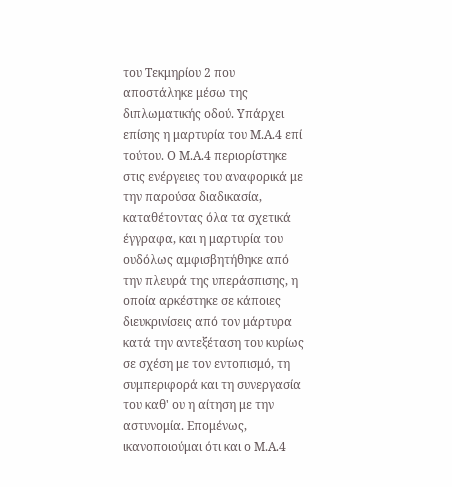του Τεκμηρίου 2 που αποστάληκε μέσω της διπλωματικής οδού. Υπάρχει επίσης η μαρτυρία του Μ.Α.4 επί τούτου. Ο Μ.Α.4 περιορίστηκε στις ενέργειες του αναφορικά με την παρούσα διαδικασία, καταθέτοντας όλα τα σχετικά έγγραφα, και η μαρτυρία του ουδόλως αμφισβητήθηκε από την πλευρά της υπεράσπισης, η οποία αρκέστηκε σε κάποιες διευκρινίσεις από τον μάρτυρα κατά την αντεξέταση του κυρίως σε σχέση με τον εντοπισμό, τη συμπεριφορά και τη συνεργασία του καθ' ου η αίτηση με την αστυνομία. Επομένως, ικανοποιούμαι ότι και ο Μ.Α.4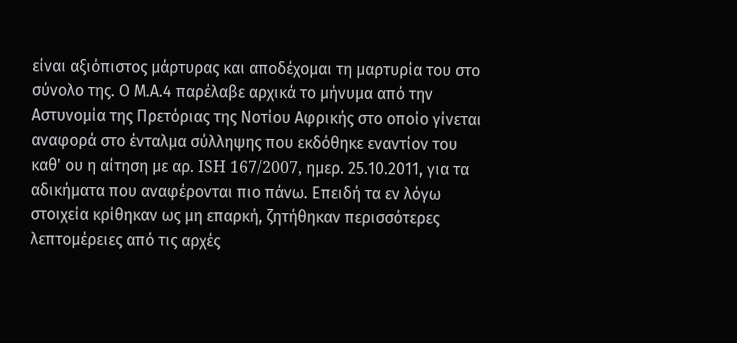είναι αξιόπιστος μάρτυρας και αποδέχομαι τη μαρτυρία του στο σύνολο της. Ο Μ.Α.4 παρέλαβε αρχικά το μήνυμα από την Αστυνομία της Πρετόριας της Νοτίου Αφρικής στο οποίο γίνεται αναφορά στο ένταλμα σύλληψης που εκδόθηκε εναντίον του καθ' ου η αίτηση με αρ. ISH 167/2007, ημερ. 25.10.2011, για τα αδικήματα που αναφέρονται πιο πάνω. Επειδή τα εν λόγω στοιχεία κρίθηκαν ως μη επαρκή, ζητήθηκαν περισσότερες λεπτομέρειες από τις αρχές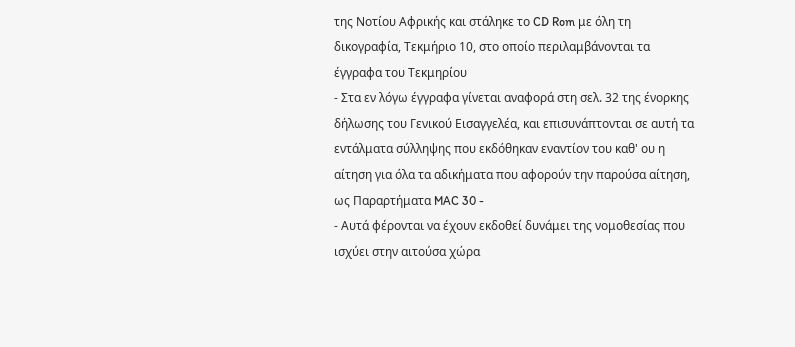της Νοτίου Αφρικής και στάληκε το CD Rom με όλη τη δικογραφία, Τεκμήριο 10, στο οποίο περιλαμβάνονται τα έγγραφα του Τεκμηρίου
- Στα εν λόγω έγγραφα γίνεται αναφορά στη σελ. 32 της ένορκης δήλωσης του Γενικού Εισαγγελέα, και επισυνάπτονται σε αυτή τα εντάλματα σύλληψης που εκδόθηκαν εναντίον του καθ' ου η αίτηση για όλα τα αδικήματα που αφορούν την παρούσα αίτηση, ως Παραρτήματα MAC 30 -
- Αυτά φέρονται να έχουν εκδοθεί δυνάμει της νομοθεσίας που ισχύει στην αιτούσα χώρα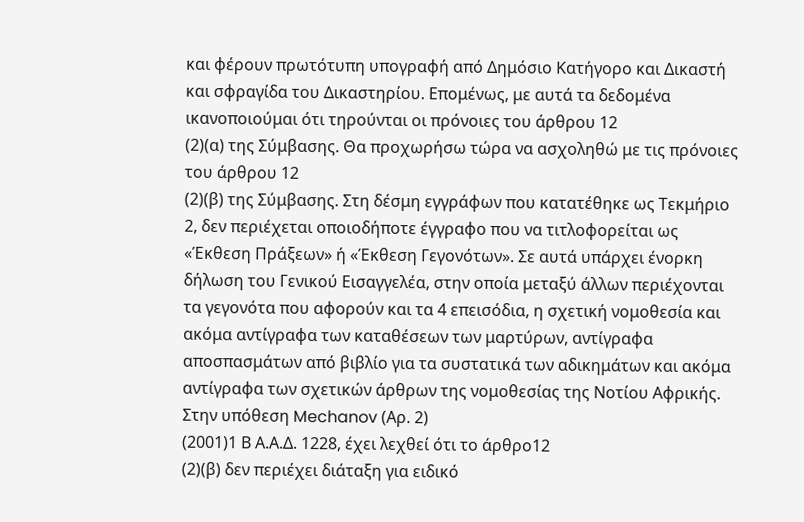και φέρουν πρωτότυπη υπογραφή από Δημόσιο Κατήγορο και Δικαστή και σφραγίδα του Δικαστηρίου. Επομένως, με αυτά τα δεδομένα ικανοποιούμαι ότι τηρούνται οι πρόνοιες του άρθρου 12
(2)(α) της Σύμβασης. Θα προχωρήσω τώρα να ασχοληθώ με τις πρόνοιες του άρθρου 12
(2)(β) της Σύμβασης. Στη δέσμη εγγράφων που κατατέθηκε ως Τεκμήριο 2, δεν περιέχεται οποιοδήποτε έγγραφο που να τιτλοφορείται ως «Έκθεση Πράξεων» ή «Έκθεση Γεγονότων». Σε αυτά υπάρχει ένορκη δήλωση του Γενικού Εισαγγελέα, στην οποία μεταξύ άλλων περιέχονται τα γεγονότα που αφορούν και τα 4 επεισόδια, η σχετική νομοθεσία και ακόμα αντίγραφα των καταθέσεων των μαρτύρων, αντίγραφα αποσπασμάτων από βιβλίο για τα συστατικά των αδικημάτων και ακόμα αντίγραφα των σχετικών άρθρων της νομοθεσίας της Νοτίου Αφρικής. Στην υπόθεση Mechanov (Αρ. 2)
(2001)1 Β Α.Α.Δ. 1228, έχει λεχθεί ότι το άρθρο12
(2)(β) δεν περιέχει διάταξη για ειδικό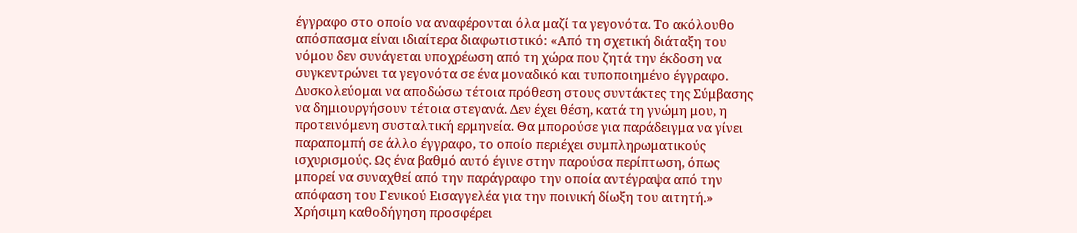έγγραφο στο οποίο να αναφέρονται όλα μαζί τα γεγονότα. Το ακόλουθο απόσπασμα είναι ιδιαίτερα διαφωτιστικό: «Από τη σχετική διάταξη του νόμου δεν συνάγεται υποχρέωση από τη χώρα που ζητά την έκδοση να συγκεντρώνει τα γεγονότα σε ένα μοναδικό και τυποποιημένο έγγραφο. Δυσκολεύομαι να αποδώσω τέτοια πρόθεση στους συντάκτες της Σύμβασης να δημιουργήσουν τέτοια στεγανά. Δεν έχει θέση, κατά τη γνώμη μου, η προτεινόμενη συσταλτική ερμηνεία. Θα μπορούσε για παράδειγμα να γίνει παραπομπή σε άλλο έγγραφο, το οποίο περιέχει συμπληρωματικούς ισχυρισμούς. Ως ένα βαθμό αυτό έγινε στην παρούσα περίπτωση, όπως μπορεί να συναχθεί από την παράγραφο την οποία αντέγραψα από την απόφαση του Γενικού Εισαγγελέα για την ποινική δίωξη του αιτητή.» Χρήσιμη καθοδήγηση προσφέρει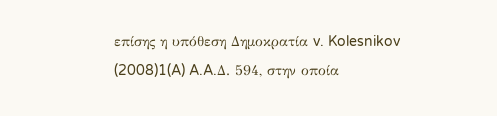επίσης η υπόθεση Δημοκρατία v. Kolesnikov
(2008)1(A) A.A.Δ. 594, στην οποία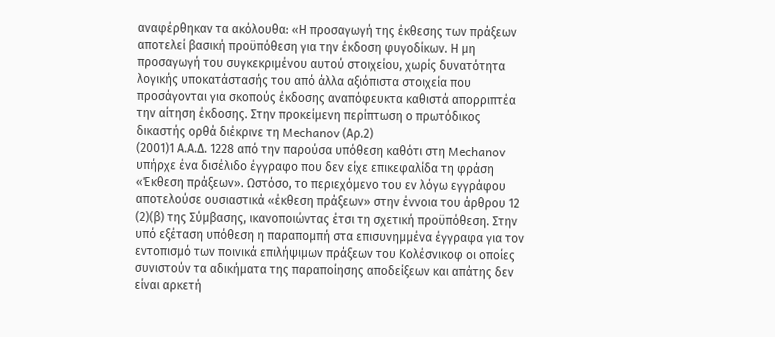αναφέρθηκαν τα ακόλουθα: «Η προσαγωγή της έκθεσης των πράξεων αποτελεί βασική προϋπόθεση για την έκδοση φυγοδίκων. Η μη προσαγωγή του συγκεκριμένου αυτού στοιχείου, χωρίς δυνατότητα λογικής υποκατάστασής του από άλλα αξιόπιστα στοιχεία που προσάγονται για σκοπούς έκδοσης αναπόφευκτα καθιστά απορριπτέα την αίτηση έκδοσης. Στην προκείμενη περίπτωση ο πρωτόδικος δικαστής ορθά διέκρινε τη Mechanov (Αρ.2)
(2001)1 Α.Α.Δ. 1228 από την παρούσα υπόθεση καθότι στη Mechanov υπήρχε ένα δισέλιδο έγγραφο που δεν είχε επικεφαλίδα τη φράση «Έκθεση πράξεων». Ωστόσο, το περιεχόμενο του εν λόγω εγγράφου αποτελούσε ουσιαστικά «έκθεση πράξεων» στην έννοια του άρθρου 12
(2)(β) της Σύμβασης, ικανοποιώντας έτσι τη σχετική προϋπόθεση. Στην υπό εξέταση υπόθεση η παραπομπή στα επισυνημμένα έγγραφα για τον εντοπισμό των ποινικά επιλήψιμων πράξεων του Κολέσνικοφ οι οποίες συνιστούν τα αδικήματα της παραποίησης αποδείξεων και απάτης δεν είναι αρκετή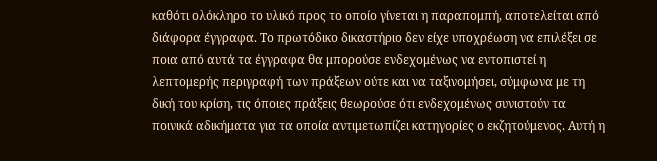καθότι ολόκληρο το υλικό προς το οποίο γίνεται η παραπομπή, αποτελείται από διάφορα έγγραφα. Το πρωτόδικο δικαστήριο δεν είχε υποχρέωση να επιλέξει σε ποια από αυτά τα έγγραφα θα μπορούσε ενδεχομένως να εντοπιστεί η λεπτομερής περιγραφή των πράξεων ούτε και να ταξινομήσει, σύμφωνα με τη δική του κρίση, τις όποιες πράξεις θεωρούσε ότι ενδεχομένως συνιστούν τα ποινικά αδικήματα για τα οποία αντιμετωπίζει κατηγορίες ο εκζητούμενος. Αυτή η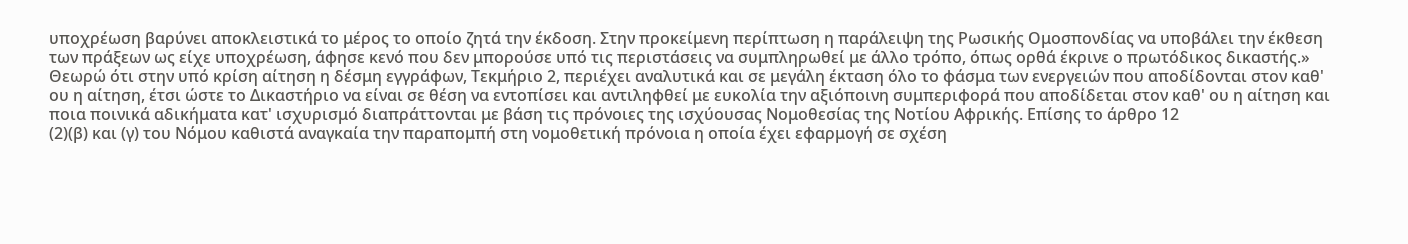υποχρέωση βαρύνει αποκλειστικά το μέρος το οποίο ζητά την έκδοση. Στην προκείμενη περίπτωση η παράλειψη της Ρωσικής Ομοσπονδίας να υποβάλει την έκθεση των πράξεων ως είχε υποχρέωση, άφησε κενό που δεν μπορούσε υπό τις περιστάσεις να συμπληρωθεί με άλλο τρόπο, όπως ορθά έκρινε ο πρωτόδικος δικαστής.» Θεωρώ ότι στην υπό κρίση αίτηση η δέσμη εγγράφων, Τεκμήριο 2, περιέχει αναλυτικά και σε μεγάλη έκταση όλο το φάσμα των ενεργειών που αποδίδονται στον καθ' ου η αίτηση, έτσι ώστε το Δικαστήριο να είναι σε θέση να εντοπίσει και αντιληφθεί με ευκολία την αξιόποινη συμπεριφορά που αποδίδεται στον καθ' ου η αίτηση και ποια ποινικά αδικήματα κατ' ισχυρισμό διαπράττονται με βάση τις πρόνοιες της ισχύουσας Νομοθεσίας της Νοτίου Αφρικής. Επίσης το άρθρο 12
(2)(β) και (γ) του Νόμου καθιστά αναγκαία την παραπομπή στη νομοθετική πρόνοια η οποία έχει εφαρμογή σε σχέση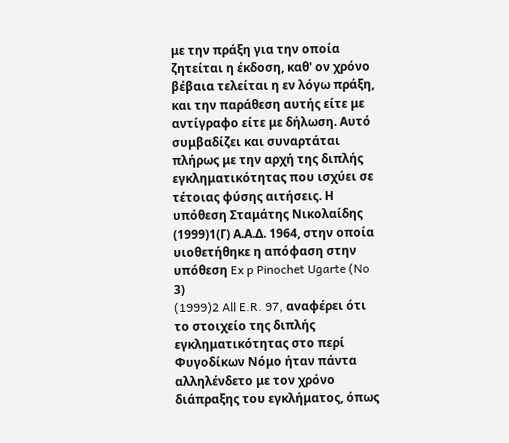με την πράξη για την οποία ζητείται η έκδοση, καθ' ον χρόνο βέβαια τελείται η εν λόγω πράξη, και την παράθεση αυτής είτε με αντίγραφο είτε με δήλωση. Αυτό συμβαδίζει και συναρτάται πλήρως με την αρχή της διπλής εγκληματικότητας που ισχύει σε τέτοιας φύσης αιτήσεις. Η υπόθεση Σταμάτης Νικολαίδης
(1999)1(Γ) Α.Α.Δ. 1964, στην οποία υιοθετήθηκε η απόφαση στην υπόθεση Ex p Pinochet Ugarte (No 3)
(1999)2 All E.R. 97, αναφέρει ότι το στοιχείο της διπλής εγκληματικότητας στο περί Φυγοδίκων Νόμο ήταν πάντα αλληλένδετο με τον χρόνο διάπραξης του εγκλήματος, όπως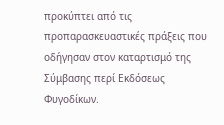προκύπτει από τις προπαρασκευαστικές πράξεις που οδήγησαν στον καταρτισμό της Σύμβασης περί Εκδόσεως Φυγοδίκων.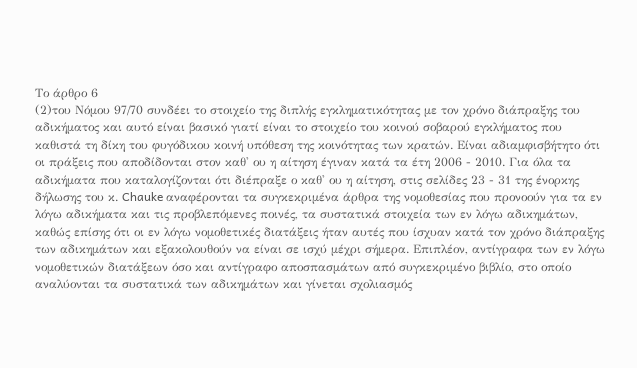Το άρθρο 6
(2)του Νόμου 97/70 συνδέει το στοιχείο της διπλής εγκληματικότητας με τον χρόνο διάπραξης του αδικήματος και αυτό είναι βασικό γιατί είναι το στοιχείο του κοινού σοβαρού εγκλήματος που καθιστά τη δίκη του φυγόδικου κοινή υπόθεση της κοινότητας των κρατών. Είναι αδιαμφισβήτητο ότι οι πράξεις που αποδίδονται στον καθ' ου η αίτηση έγιναν κατά τα έτη 2006 - 2010. Για όλα τα αδικήματα που καταλογίζονται ότι διέπραξε ο καθ' ου η αίτηση, στις σελίδες 23 - 31 της ένορκης δήλωσης του κ. Chauke αναφέρονται τα συγκεκριμένα άρθρα της νομοθεσίας που προνοούν για τα εν λόγω αδικήματα και τις προβλεπόμενες ποινές, τα συστατικά στοιχεία των εν λόγω αδικημάτων, καθώς επίσης ότι οι εν λόγω νομοθετικές διατάξεις ήταν αυτές που ίσχυαν κατά τον χρόνο διάπραξης των αδικημάτων και εξακολουθούν να είναι σε ισχύ μέχρι σήμερα. Επιπλέον, αντίγραφα των εν λόγω νομοθετικών διατάξεων όσο και αντίγραφο αποσπασμάτων από συγκεκριμένο βιβλίο, στο οποίο αναλύονται τα συστατικά των αδικημάτων και γίνεται σχολιασμός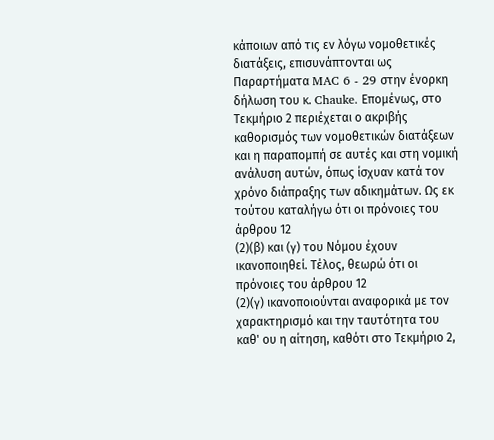κάποιων από τις εν λόγω νομοθετικές διατάξεις, επισυνάπτονται ως Παραρτήματα MAC 6 - 29 στην ένορκη δήλωση του κ. Chauke. Επομένως, στο Τεκμήριο 2 περιέχεται ο ακριβής καθορισμός των νομοθετικών διατάξεων και η παραπομπή σε αυτές και στη νομική ανάλυση αυτών, όπως ίσχυαν κατά τον χρόνο διάπραξης των αδικημάτων. Ως εκ τούτου καταλήγω ότι οι πρόνοιες του άρθρου 12
(2)(β) και (γ) του Νόμου έχουν ικανοποιηθεί. Τέλος, θεωρώ ότι οι πρόνοιες του άρθρου 12
(2)(γ) ικανοποιούνται αναφορικά με τον χαρακτηρισμό και την ταυτότητα του καθ' ου η αίτηση, καθότι στο Τεκμήριο 2,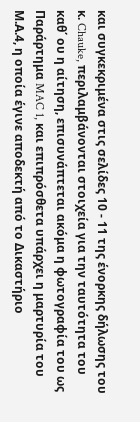και συγκεκριμένα στις σελίδες 10 - 11 της ένορκης δήλωσης του κ. Chauke, περιλαμβάνονται στοιχεία για την ταυτότητα του καθ΄ ου η αίτηση, επισυνάπτεται ακόμα η φωτογραφία του ως Παράρτημα MAC 1, και επιπρόσθετα υπάρχει η μαρτυρία του Μ.Α.4, η οποία έγινε αποδεκτή από το Δικαστήριο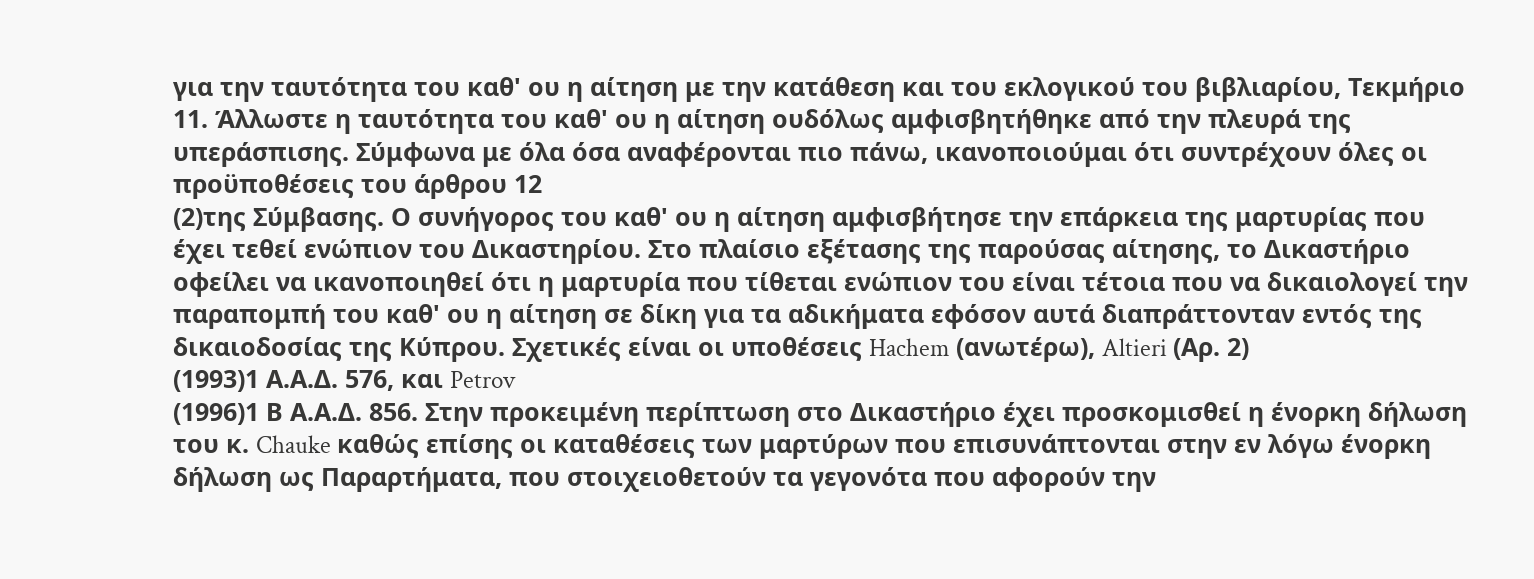για την ταυτότητα του καθ' ου η αίτηση με την κατάθεση και του εκλογικού του βιβλιαρίου, Τεκμήριο 11. Άλλωστε η ταυτότητα του καθ' ου η αίτηση ουδόλως αμφισβητήθηκε από την πλευρά της υπεράσπισης. Σύμφωνα με όλα όσα αναφέρονται πιο πάνω, ικανοποιούμαι ότι συντρέχουν όλες οι προϋποθέσεις του άρθρου 12
(2)της Σύμβασης. Ο συνήγορος του καθ' ου η αίτηση αμφισβήτησε την επάρκεια της μαρτυρίας που έχει τεθεί ενώπιον του Δικαστηρίου. Στο πλαίσιο εξέτασης της παρούσας αίτησης, το Δικαστήριο οφείλει να ικανοποιηθεί ότι η μαρτυρία που τίθεται ενώπιον του είναι τέτοια που να δικαιολογεί την παραπομπή του καθ' ου η αίτηση σε δίκη για τα αδικήματα εφόσον αυτά διαπράττονταν εντός της δικαιοδοσίας της Κύπρου. Σχετικές είναι οι υποθέσεις Hachem (ανωτέρω), Altieri (Αρ. 2)
(1993)1 Α.Α.Δ. 576, και Petrov
(1996)1 Β Α.Α.Δ. 856. Στην προκειμένη περίπτωση στο Δικαστήριο έχει προσκομισθεί η ένορκη δήλωση του κ. Chauke καθώς επίσης οι καταθέσεις των μαρτύρων που επισυνάπτονται στην εν λόγω ένορκη δήλωση ως Παραρτήματα, που στοιχειοθετούν τα γεγονότα που αφορούν την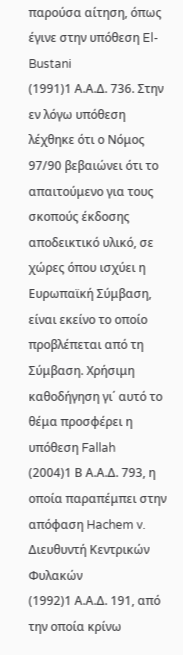παρούσα αίτηση, όπως έγινε στην υπόθεση El-Bustani
(1991)1 Α.Α.Δ. 736. Στην εν λόγω υπόθεση λέχθηκε ότι ο Νόμος 97/90 βεβαιώνει ότι το απαιτούμενο για τους σκοπούς έκδοσης αποδεικτικό υλικό, σε χώρες όπου ισχύει η Ευρωπαϊκή Σύμβαση, είναι εκείνο το οποίο προβλέπεται από τη Σύμβαση. Χρήσιμη καθοδήγηση γι΄ αυτό το θέμα προσφέρει η υπόθεση Fallah
(2004)1 Β Α.Α.Δ. 793, η οποία παραπέμπει στην απόφαση Hachem v. Διευθυντή Κεντρικών Φυλακών
(1992)1 Α.Α.Δ. 191, από την οποία κρίνω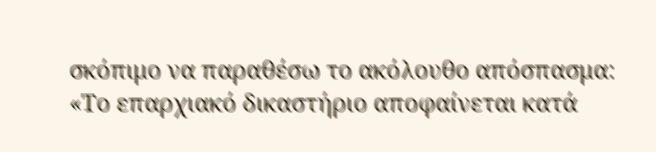σκόπιμο να παραθέσω το ακόλουθο απόσπασμα: «Το επαρχιακό δικαστήριο αποφαίνεται κατά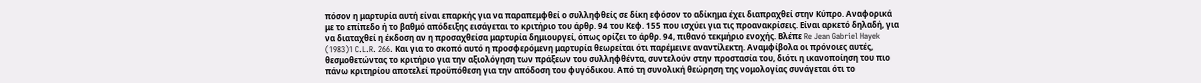πόσον η μαρτυρία αυτή είναι επαρκής για να παραπεμφθεί ο συλληφθείς σε δίκη εφόσον το αδίκημα έχει διαπραχθεί στην Κύπρο. Αναφορικά με το επίπεδο ή το βαθμό απόδειξης εισάγεται το κριτήριο του άρθρ. 94 του Κεφ. 155 που ισχύει για τις προανακρίσεις. Είναι αρκετό δηλαδή, για να διαταχθεί η έκδοση αν η προσαχθείσα μαρτυρία δημιουργεί, όπως ορίζει το άρθρ. 94, πιθανό τεκμήριο ενοχής. Βλέπε Re Jean Gabriel Hayek
(1983)1 C.L.R. 266. Και για το σκοπό αυτό η προσφερόμενη μαρτυρία θεωρείται ότι παρέμεινε αναντίλεκτη. Αναμφίβολα οι πρόνοιες αυτές, θεσμοθετώντας το κριτήριο για την αξιολόγηση των πράξεων του συλληφθέντα, συντελούν στην προστασία του, διότι η ικανοποίηση του πιο πάνω κριτηρίου αποτελεί προϋπόθεση για την απόδοση του φυγόδικου. Από τη συνολική θεώρηση της νομολογίας συνάγεται ότι το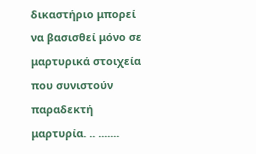δικαστήριο μπορεί να βασισθεί μόνο σε μαρτυρικά στοιχεία που συνιστούν παραδεκτή μαρτυρία. .. .......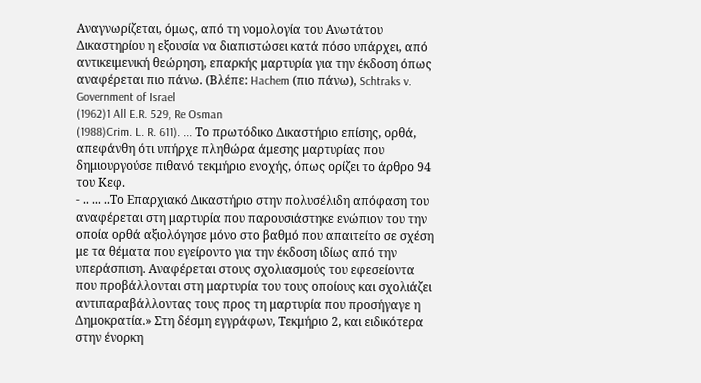Αναγνωρίζεται, όμως, από τη νομολογία του Ανωτάτου Δικαστηρίου η εξουσία να διαπιστώσει κατά πόσο υπάρχει, από αντικειμενική θεώρηση, επαρκής μαρτυρία για την έκδοση όπως αναφέρεται πιο πάνω. (Βλέπε: Hachem (πιο πάνω), Schtraks v. Government of Israel
(1962)1 All E.R. 529, Re Osman
(1988)Crim. L. R. 611). ... Το πρωτόδικο Δικαστήριο επίσης, ορθά, απεφάνθη ότι υπήρχε πληθώρα άμεσης μαρτυρίας που δημιουργούσε πιθανό τεκμήριο ενοχής, όπως ορίζει το άρθρο 94 του Κεφ.
- .. ... ..Το Επαρχιακό Δικαστήριο στην πολυσέλιδη απόφαση του αναφέρεται στη μαρτυρία που παρουσιάστηκε ενώπιον του την οποία ορθά αξιολόγησε μόνο στο βαθμό που απαιτείτο σε σχέση με τα θέματα που εγείροντο για την έκδοση ιδίως από την υπεράσπιση. Αναφέρεται στους σχολιασμούς του εφεσείοντα που προβάλλονται στη μαρτυρία του τους οποίους και σχολιάζει αντιπαραβάλλοντας τους προς τη μαρτυρία που προσήγαγε η Δημοκρατία.» Στη δέσμη εγγράφων, Τεκμήριο 2, και ειδικότερα στην ένορκη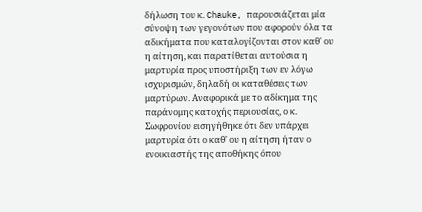δήλωση του κ. Chauke, παρουσιάζεται μία σύνοψη των γεγονότων που αφορούν όλα τα αδικήματα που καταλογίζονται στον καθ' ου η αίτηση, και παρατίθεται αυτούσια η μαρτυρία προς υποστήριξη των εν λόγω ισχυρισμών, δηλαδή οι καταθέσεις των μαρτύρων. Αναφορικά με το αδίκημα της παράνομης κατοχής περιουσίας, ο κ. Σωφρονίου εισηγήθηκε ότι δεν υπάρχει μαρτυρία ότι ο καθ' ου η αίτηση ήταν ο ενοικιαστής της αποθήκης όπου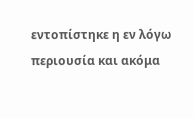εντοπίστηκε η εν λόγω περιουσία και ακόμα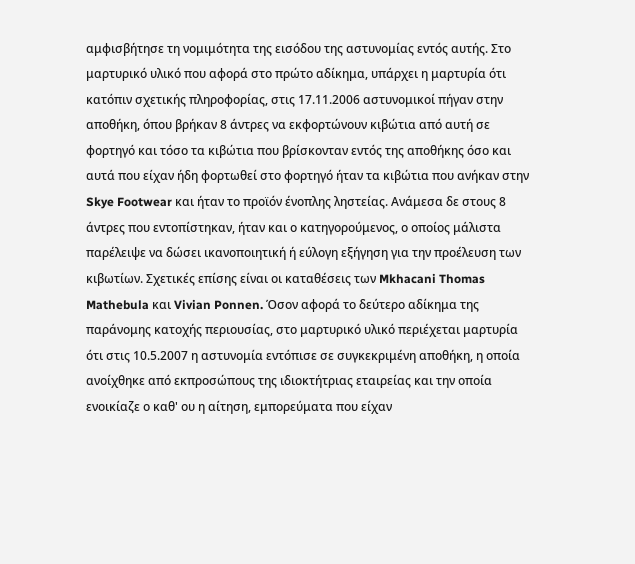αμφισβήτησε τη νομιμότητα της εισόδου της αστυνομίας εντός αυτής. Στο μαρτυρικό υλικό που αφορά στο πρώτο αδίκημα, υπάρχει η μαρτυρία ότι κατόπιν σχετικής πληροφορίας, στις 17.11.2006 αστυνομικοί πήγαν στην αποθήκη, όπου βρήκαν 8 άντρες να εκφορτώνουν κιβώτια από αυτή σε φορτηγό και τόσο τα κιβώτια που βρίσκονταν εντός της αποθήκης όσο και αυτά που είχαν ήδη φορτωθεί στο φορτηγό ήταν τα κιβώτια που ανήκαν στην Skye Footwear και ήταν το προϊόν ένοπλης ληστείας. Ανάμεσα δε στους 8 άντρες που εντοπίστηκαν, ήταν και ο κατηγορούμενος, ο οποίος μάλιστα παρέλειψε να δώσει ικανοποιητική ή εύλογη εξήγηση για την προέλευση των κιβωτίων. Σχετικές επίσης είναι οι καταθέσεις των Mkhacani Thomas Mathebula και Vivian Ponnen. Όσον αφορά το δεύτερο αδίκημα της παράνομης κατοχής περιουσίας, στο μαρτυρικό υλικό περιέχεται μαρτυρία ότι στις 10.5.2007 η αστυνομία εντόπισε σε συγκεκριμένη αποθήκη, η οποία ανοίχθηκε από εκπροσώπους της ιδιοκτήτριας εταιρείας και την οποία ενοικίαζε ο καθ' ου η αίτηση, εμπορεύματα που είχαν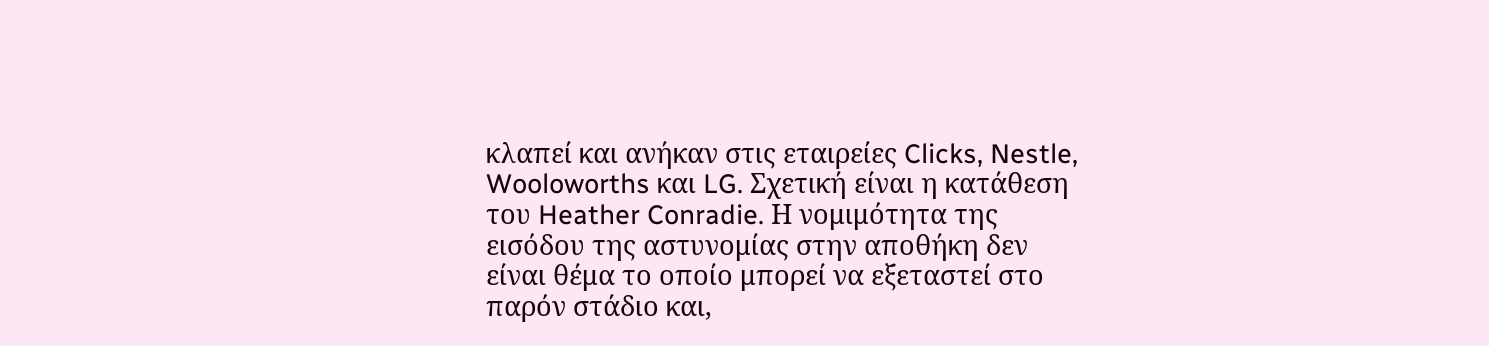κλαπεί και ανήκαν στις εταιρείες Clicks, Nestle, Wooloworths και LG. Σχετική είναι η κατάθεση του Heather Conradie. Η νομιμότητα της εισόδου της αστυνομίας στην αποθήκη δεν είναι θέμα το οποίο μπορεί να εξεταστεί στο παρόν στάδιο και,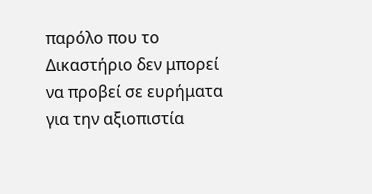παρόλο που το Δικαστήριο δεν μπορεί να προβεί σε ευρήματα για την αξιοπιστία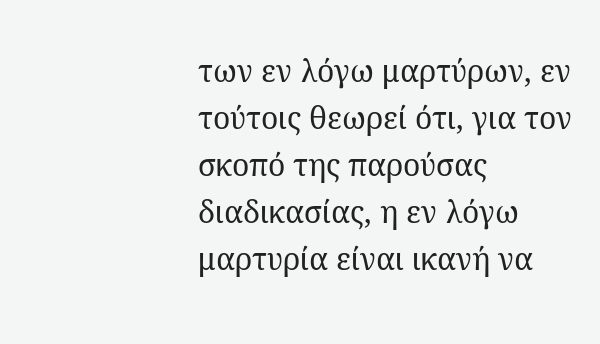των εν λόγω μαρτύρων, εν τούτοις θεωρεί ότι, για τον σκοπό της παρούσας διαδικασίας, η εν λόγω μαρτυρία είναι ικανή να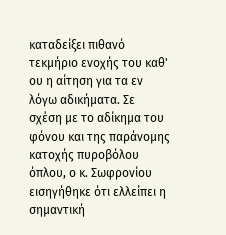καταδείξει πιθανό τεκμήριο ενοχής του καθ' ου η αίτηση για τα εν λόγω αδικήματα. Σε σχέση με το αδίκημα του φόνου και της παράνομης κατοχής πυροβόλου όπλου, ο κ. Σωφρονίου εισηγήθηκε ότι ελλείπει η σημαντική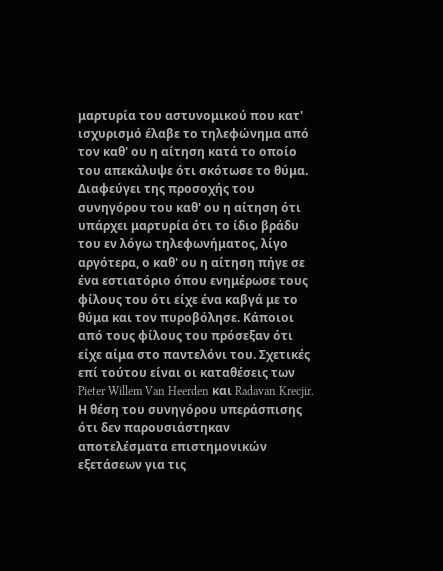μαρτυρία του αστυνομικού που κατ' ισχυρισμό έλαβε το τηλεφώνημα από τον καθ' ου η αίτηση κατά το οποίο του απεκάλυψε ότι σκότωσε το θύμα. Διαφεύγει της προσοχής του συνηγόρου του καθ' ου η αίτηση ότι υπάρχει μαρτυρία ότι το ίδιο βράδυ του εν λόγω τηλεφωνήματος, λίγο αργότερα, ο καθ' ου η αίτηση πήγε σε ένα εστιατόριο όπου ενημέρωσε τους φίλους του ότι είχε ένα καβγά με το θύμα και τον πυροβόλησε. Κάποιοι από τους φίλους του πρόσεξαν ότι είχε αίμα στο παντελόνι του. Σχετικές επί τούτου είναι οι καταθέσεις των Pieter Willem Van Heerden και Radavan Krecjir. Η θέση του συνηγόρου υπεράσπισης ότι δεν παρουσιάστηκαν αποτελέσματα επιστημονικών εξετάσεων για τις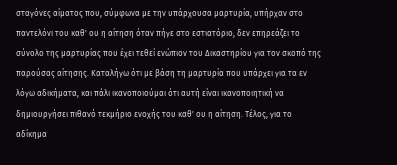σταγόνες αίματος που, σύμφωνα με την υπάρχουσα μαρτυρία, υπήρχαν στο παντελόνι του καθ' ου η αίτηση όταν πήγε στο εστιατόριο, δεν επηρεάζει το σύνολο της μαρτυρίας που έχει τεθεί ενώπιον του Δικαστηρίου για τον σκοπό της παρούσας αίτησης. Καταλήγω ότι με βάση τη μαρτυρία που υπάρχει για τα εν λόγω αδικήματα, και πάλι ικανοποιούμαι ότι αυτή είναι ικανοποιητική να δημιουργήσει πιθανό τεκμήριο ενοχής του καθ' ου η αίτηση. Τέλος, για το αδίκημα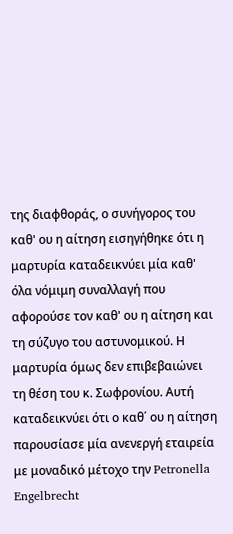της διαφθοράς, ο συνήγορος του καθ' ου η αίτηση εισηγήθηκε ότι η μαρτυρία καταδεικνύει μία καθ' όλα νόμιμη συναλλαγή που αφορούσε τον καθ' ου η αίτηση και τη σύζυγο του αστυνομικού. Η μαρτυρία όμως δεν επιβεβαιώνει τη θέση του κ. Σωφρονίου. Αυτή καταδεικνύει ότι ο καθ΄ ου η αίτηση παρουσίασε μία ανενεργή εταιρεία με μοναδικό μέτοχο την Petronella Engelbrecht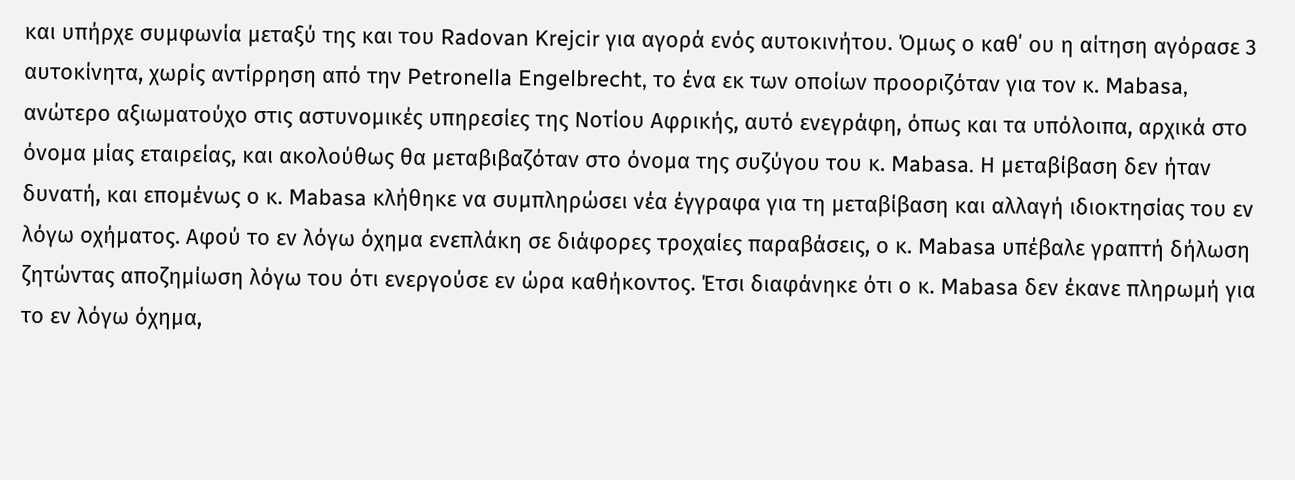και υπήρχε συμφωνία μεταξύ της και του Radovan Krejcir για αγορά ενός αυτοκινήτου. Όμως ο καθ΄ ου η αίτηση αγόρασε 3 αυτοκίνητα, χωρίς αντίρρηση από την Petronella Engelbrecht, το ένα εκ των οποίων προοριζόταν για τον κ. Mabasa, ανώτερο αξιωματούχο στις αστυνομικές υπηρεσίες της Νοτίου Αφρικής, αυτό ενεγράφη, όπως και τα υπόλοιπα, αρχικά στο όνομα μίας εταιρείας, και ακολούθως θα μεταβιβαζόταν στο όνομα της συζύγου του κ. Mabasa. Η μεταβίβαση δεν ήταν δυνατή, και επομένως ο κ. Mabasa κλήθηκε να συμπληρώσει νέα έγγραφα για τη μεταβίβαση και αλλαγή ιδιοκτησίας του εν λόγω οχήματος. Αφού το εν λόγω όχημα ενεπλάκη σε διάφορες τροχαίες παραβάσεις, ο κ. Mabasa υπέβαλε γραπτή δήλωση ζητώντας αποζημίωση λόγω του ότι ενεργούσε εν ώρα καθήκοντος. Έτσι διαφάνηκε ότι ο κ. Mabasa δεν έκανε πληρωμή για το εν λόγω όχημα,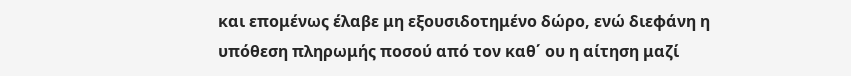και επομένως έλαβε μη εξουσιδοτημένο δώρο, ενώ διεφάνη η υπόθεση πληρωμής ποσού από τον καθ΄ ου η αίτηση μαζί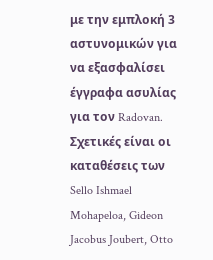με την εμπλοκή 3 αστυνομικών για να εξασφαλίσει έγγραφα ασυλίας για τον Radovan. Σχετικές είναι οι καταθέσεις των Sello Ishmael Mohapeloa, Gideon Jacobus Joubert, Otto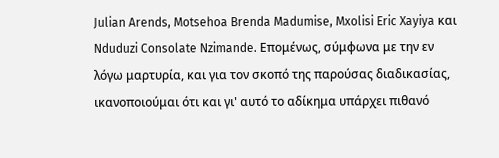Julian Arends, Motsehoa Brenda Madumise, Mxolisi Eric Xayiya και Nduduzi Consolate Nzimande. Επομένως, σύμφωνα με την εν λόγω μαρτυρία, και για τον σκοπό της παρούσας διαδικασίας, ικανοποιούμαι ότι και γι' αυτό το αδίκημα υπάρχει πιθανό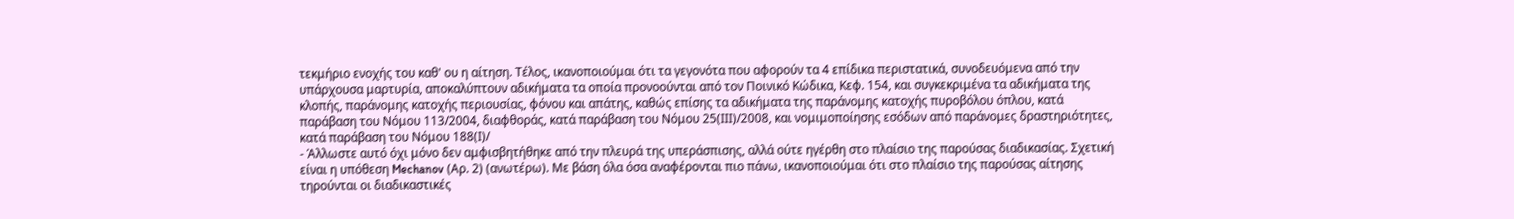τεκμήριο ενοχής του καθ' ου η αίτηση. Τέλος, ικανοποιούμαι ότι τα γεγονότα που αφορούν τα 4 επίδικα περιστατικά, συνοδευόμενα από την υπάρχουσα μαρτυρία, αποκαλύπτουν αδικήματα τα οποία προνοούνται από τον Ποινικό Κώδικα, Κεφ. 154, και συγκεκριμένα τα αδικήματα της κλοπής, παράνομης κατοχής περιουσίας, φόνου και απάτης, καθώς επίσης τα αδικήματα της παράνομης κατοχής πυροβόλου όπλου, κατά παράβαση του Νόμου 113/2004, διαφθοράς, κατά παράβαση του Νόμου 25(ΙΙΙ)/2008, και νομιμοποίησης εσόδων από παράνομες δραστηριότητες, κατά παράβαση του Νόμου 188(Ι)/
- Άλλωστε αυτό όχι μόνο δεν αμφισβητήθηκε από την πλευρά της υπεράσπισης, αλλά ούτε ηγέρθη στο πλαίσιο της παρούσας διαδικασίας. Σχετική είναι η υπόθεση Mechanov (Αρ. 2) (ανωτέρω). Με βάση όλα όσα αναφέρονται πιο πάνω, ικανοποιούμαι ότι στο πλαίσιο της παρούσας αίτησης τηρούνται οι διαδικαστικές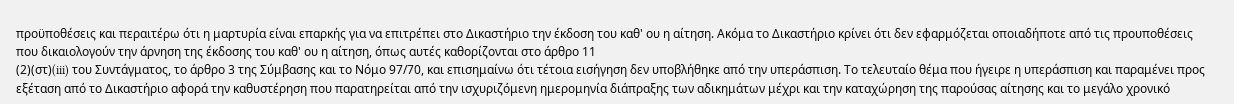προϋποθέσεις και περαιτέρω ότι η μαρτυρία είναι επαρκής για να επιτρέπει στο Δικαστήριο την έκδοση του καθ' ου η αίτηση. Ακόμα το Δικαστήριο κρίνει ότι δεν εφαρμόζεται οποιαδήποτε από τις προυποθέσεις που δικαιολογούν την άρνηση της έκδοσης του καθ' ου η αίτηση, όπως αυτές καθορίζονται στο άρθρο 11
(2)(στ)(iii) του Συντάγματος, το άρθρο 3 της Σύμβασης και το Νόμο 97/70, και επισημαίνω ότι τέτοια εισήγηση δεν υποβλήθηκε από την υπεράσπιση. Το τελευταίο θέμα που ήγειρε η υπεράσπιση και παραμένει προς εξέταση από το Δικαστήριο αφορά την καθυστέρηση που παρατηρείται από την ισχυριζόμενη ημερομηνία διάπραξης των αδικημάτων μέχρι και την καταχώρηση της παρούσας αίτησης και το μεγάλο χρονικό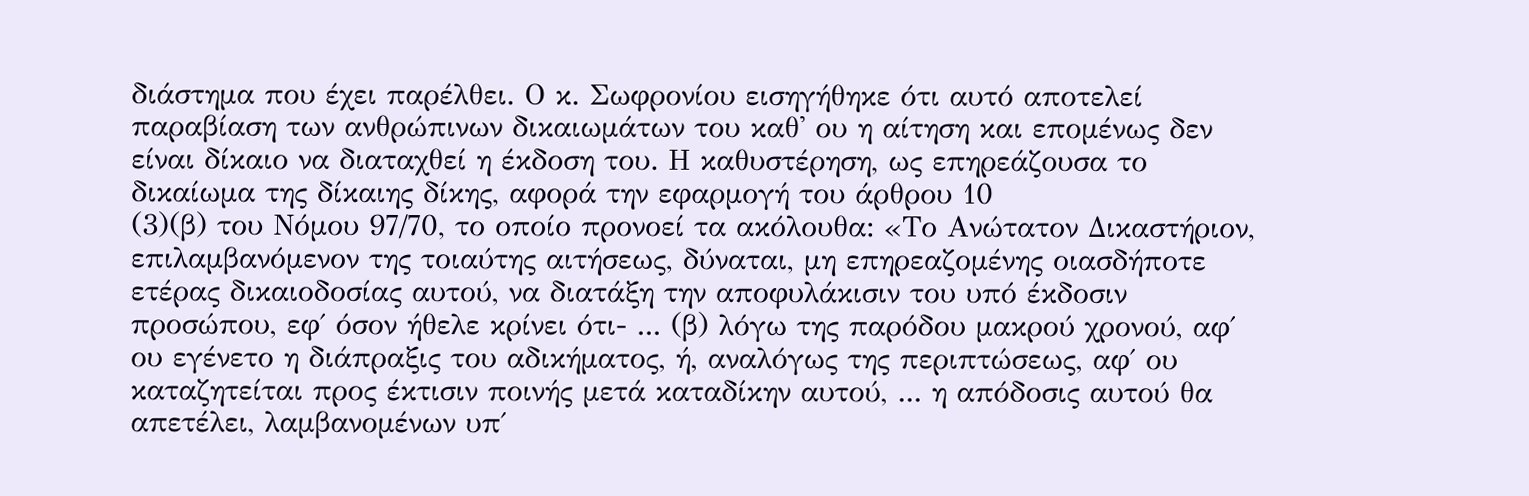διάστημα που έχει παρέλθει. Ο κ. Σωφρονίου εισηγήθηκε ότι αυτό αποτελεί παραβίαση των ανθρώπινων δικαιωμάτων του καθ' ου η αίτηση και επομένως δεν είναι δίκαιο να διαταχθεί η έκδοση του. Η καθυστέρηση, ως επηρεάζουσα το δικαίωμα της δίκαιης δίκης, αφορά την εφαρμογή του άρθρου 10
(3)(β) του Νόμου 97/70, το οποίο προνοεί τα ακόλουθα: «Το Ανώτατον Δικαστήριον, επιλαμβανόμενον της τοιαύτης αιτήσεως, δύναται, μη επηρεαζομένης οιασδήποτε ετέρας δικαιοδοσίας αυτού, να διατάξη την αποφυλάκισιν του υπό έκδοσιν προσώπου, εφ΄ όσον ήθελε κρίνει ότι- ... (β) λόγω της παρόδου μακρού χρονού, αφ΄ ου εγένετο η διάπραξις του αδικήματος, ή, αναλόγως της περιπτώσεως, αφ΄ ου καταζητείται προς έκτισιν ποινής μετά καταδίκην αυτού, ... η απόδοσις αυτού θα απετέλει, λαμβανομένων υπ΄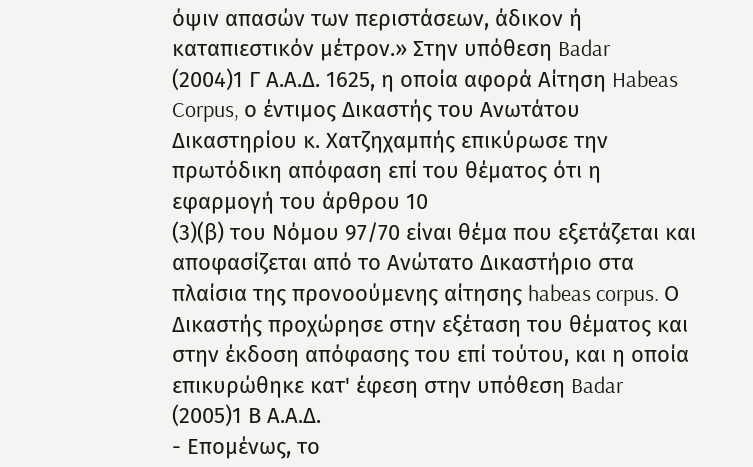όψιν απασών των περιστάσεων, άδικον ή καταπιεστικόν μέτρον.» Στην υπόθεση Badar
(2004)1 Γ Α.Α.Δ. 1625, η οποία αφορά Αίτηση Habeas Corpus, ο έντιμος Δικαστής του Ανωτάτου Δικαστηρίου κ. Χατζηχαμπής επικύρωσε την πρωτόδικη απόφαση επί του θέματος ότι η εφαρμογή του άρθρου 10
(3)(β) του Νόμου 97/70 είναι θέμα που εξετάζεται και αποφασίζεται από το Ανώτατο Δικαστήριο στα πλαίσια της προνοούμενης αίτησης habeas corpus. Ο Δικαστής προχώρησε στην εξέταση του θέματος και στην έκδοση απόφασης του επί τούτου, και η οποία επικυρώθηκε κατ' έφεση στην υπόθεση Badar
(2005)1 Β Α.Α.Δ.
- Επομένως, το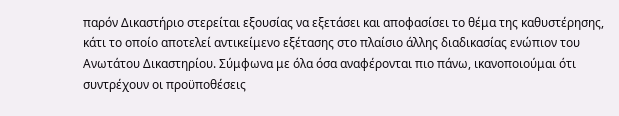παρόν Δικαστήριο στερείται εξουσίας να εξετάσει και αποφασίσει το θέμα της καθυστέρησης, κάτι το οποίο αποτελεί αντικείμενο εξέτασης στο πλαίσιο άλλης διαδικασίας ενώπιον του Ανωτάτου Δικαστηρίου. Σύμφωνα με όλα όσα αναφέρονται πιο πάνω, ικανοποιούμαι ότι συντρέχουν οι προϋποθέσεις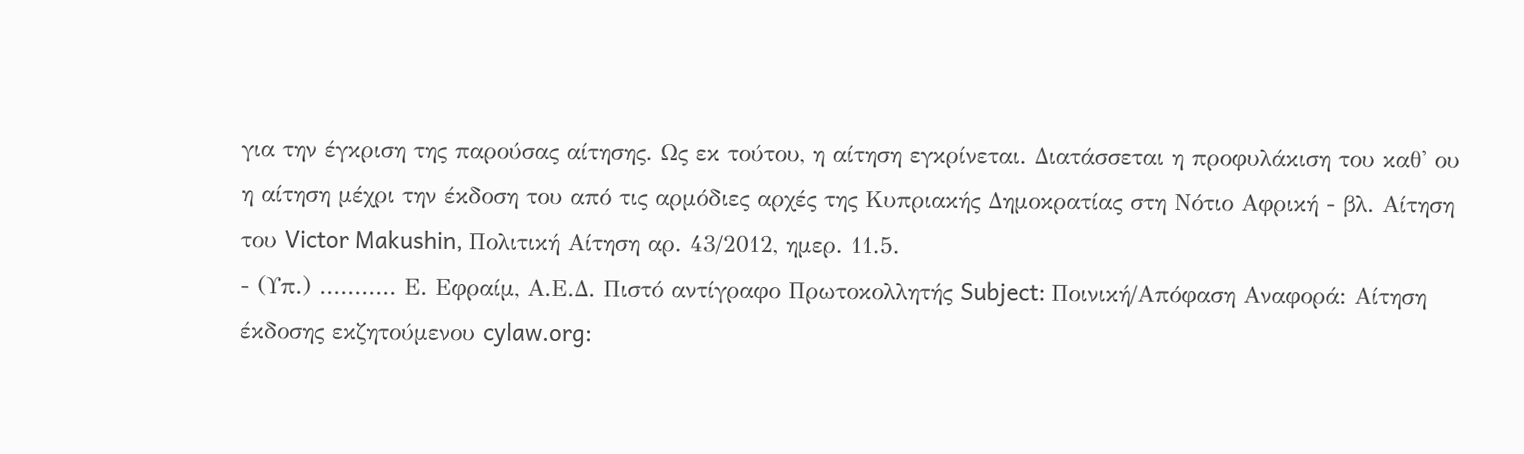για την έγκριση της παρούσας αίτησης. Ως εκ τούτου, η αίτηση εγκρίνεται. Διατάσσεται η προφυλάκιση του καθ' ου η αίτηση μέχρι την έκδοση του από τις αρμόδιες αρχές της Κυπριακής Δημοκρατίας στη Νότιο Αφρική - βλ. Αίτηση του Victor Makushin, Πολιτική Αίτηση αρ. 43/2012, ημερ. 11.5.
- (Υπ.) ........... Ε. Εφραίμ, Α.Ε.Δ. Πιστό αντίγραφο Πρωτοκολλητής Subject: Ποινική/Απόφαση Αναφορά: Αίτηση έκδοσης εκζητούμενου cylaw.org: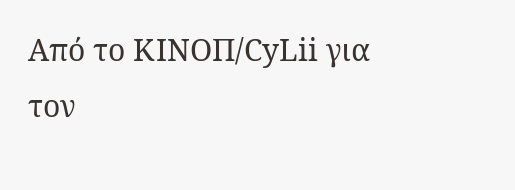Από το ΚΙΝOΠ/CyLii για τον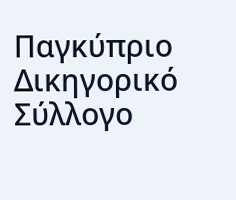Παγκύπριο Δικηγορικό Σύλλογο